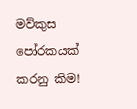මව්කුස පෝරකයක්‌ කරනු කිම!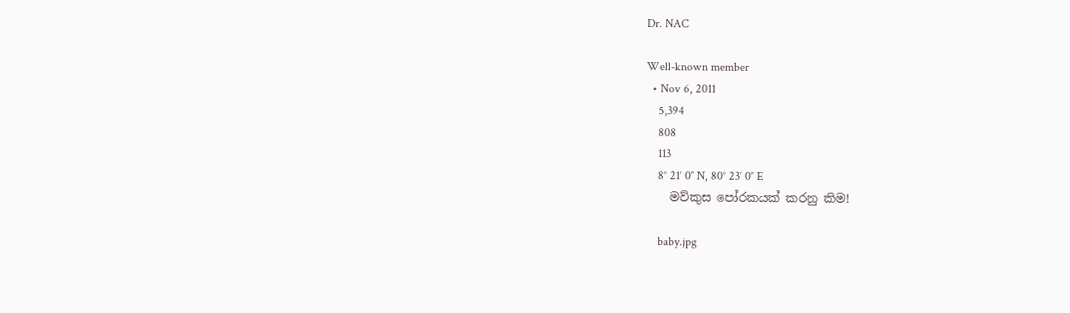Dr. NAC

Well-known member
  • Nov 6, 2011
    5,394
    808
    113
    8° 21′ 0″ N, 80° 23′ 0″ E
    මව්කුස පෝරකයක්‌ කරනු කිම!

    baby.jpg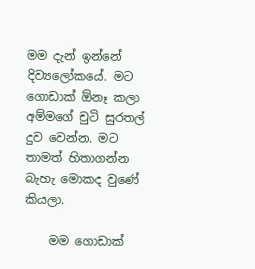මම දැන් ඉන්නේ දිව්‍යලෝකයේ. මට ගොඩාක්‌ ඕනෑ කලා අම්මගේ චුටි සුරතල් දුව වෙන්න. මට තාමත් හිතාගන්න බැහැ මොකද වුණේ කියලා.

    මම ගොඩාක්‌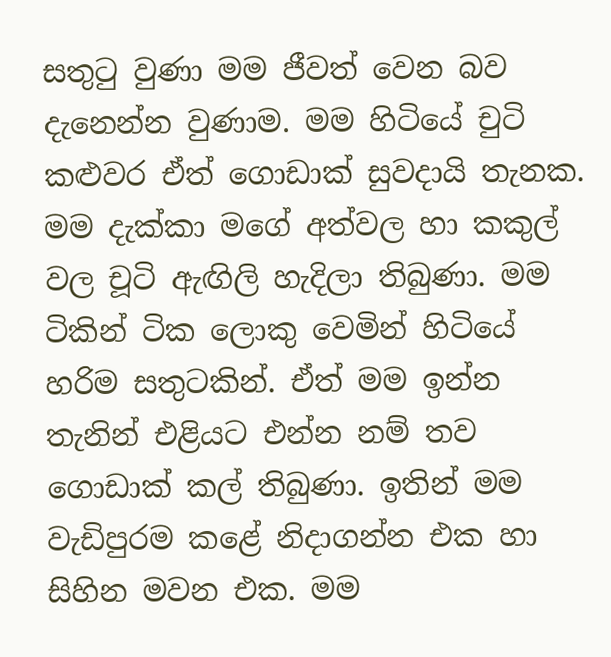සතුටු වුණා මම ජීවත් වෙන බව දැනෙන්න වුණාම. මම හිටියේ චුටි කළුවර ඒත් ගොඩාක්‌ සුවදායි තැනක. මම දැක්‌කා මගේ අත්වල හා කකුල් වල චූටි ඇඟිලි හැදිලා තිබුණා. මම ටිකින් ටික ලොකු වෙමින් හිටියේ හරිම සතුටකින්. ඒත් මම ඉන්න තැනින් එළියට එන්න නම් තව ගොඩාක්‌ කල් තිබුණා. ඉතින් මම වැඩිපුරම කළේ නිදාගන්න එක හා සිහින මවන එක. මම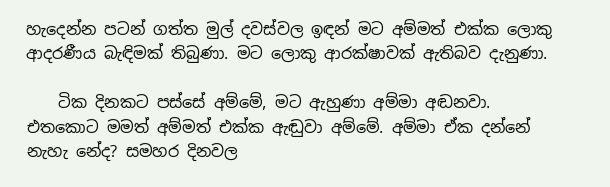හැදෙන්න පටන් ගත්ත මුල් දවස්‌වල ඉඳන් මට අම්මත් එක්‌ක ලොකු ආදරණීය බැඳිමක්‌ තිබුණා. මට ලොකු ආරක්‌ෂාවක්‌ ඇතිබව දැනුණා.

    ටික දිනකට පස්‌සේ අම්මේ, මට ඇහුණා අම්මා අඬනවා. එතකොට මමත් අම්මත් එක්‌ක ඇඬුවා අම්මේ. අම්මා ඒක දන්නේ නැහැ නේද? සමහර දිනවල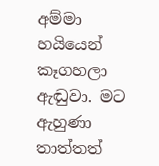අම්මා හයියෙන් කෑගහලා ඇඬුවා. මට ඇහුණා තාත්තත්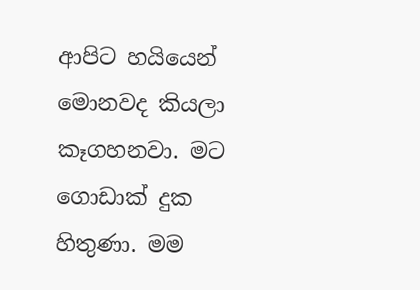ආපිට හයියෙන් මොනවද කියලා කෑගහනවා. මට ගොඩාක්‌ දුක හිතුණා. මම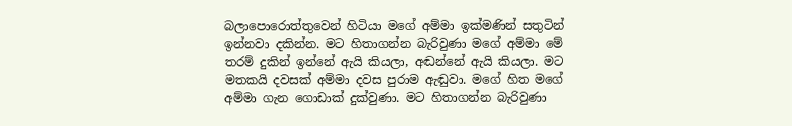බලාපොරොත්තුවෙන් හිටියා මගේ අම්මා ඉක්‌මණින් සතුටින් ඉන්නවා දකින්න. මට හිතාගන්න බැරිවුණා මගේ අම්මා මේ තරම් දුකින් ඉන්නේ ඇයි කියලා, අඬන්නේ ඇයි කියලා. මට මතකයි දවසක්‌ අම්මා දවස පුරාම ඇඬුවා. මගේ හිත මගේ අම්මා ගැන ගොඩාක්‌ දුක්‌වුණා. මට හිතාගන්න බැරිවුණා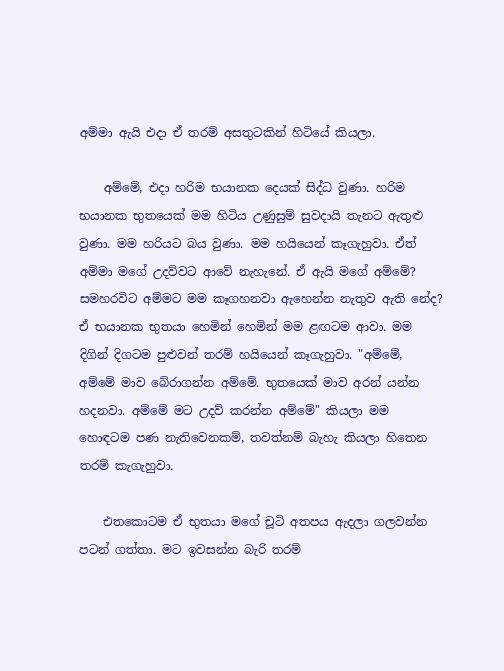අම්මා ඇයි එදා ඒ තරම් අසතුටකින් හිටියේ කියලා.

    අම්මේ, එදා හරිම භයානක දෙයක්‌ සිද්ධ වුණා. හරිම භයානක භුතයෙක්‌ මම හිටිය උණුසුම් සුවදායි තැනට ඇතුළු වුණා. මම හරියට බය වුණා. මම හයියෙන් කෑගැහුවා. ඒත් අම්මා මගේ උදව්වට ආවේ නැහැනේ. ඒ ඇයි මගේ අම්මේ? සමහරවිට අම්මට මම කෑගහනවා ඇහෙන්න නැතුව ඇති නේද? ඒ භයානක භුතයා හෙමින් හෙමින් මම ළඟටම ආවා. මම දිගින් දිගටම පුළුවන් තරම් හයියෙන් කෑගැහුවා. "අම්මේ, අම්මේ මාව බේරාගන්න අම්මේ. භුතයෙක්‌ මාව අරන් යන්න හදනවා. අම්මේ මට උදව් කරන්න අම්මේ" කියලා මම හොඳටම පණ නැතිවෙනකම්, තවත්නම් බැහැ කියලා හිතෙන තරම් කැගැහුවා.

    එතකොටම ඒ භුතයා මගේ චූටි අතපය ඇදලා ගලවන්න පටන් ගත්තා. මට ඉවසන්න බැරි තරම්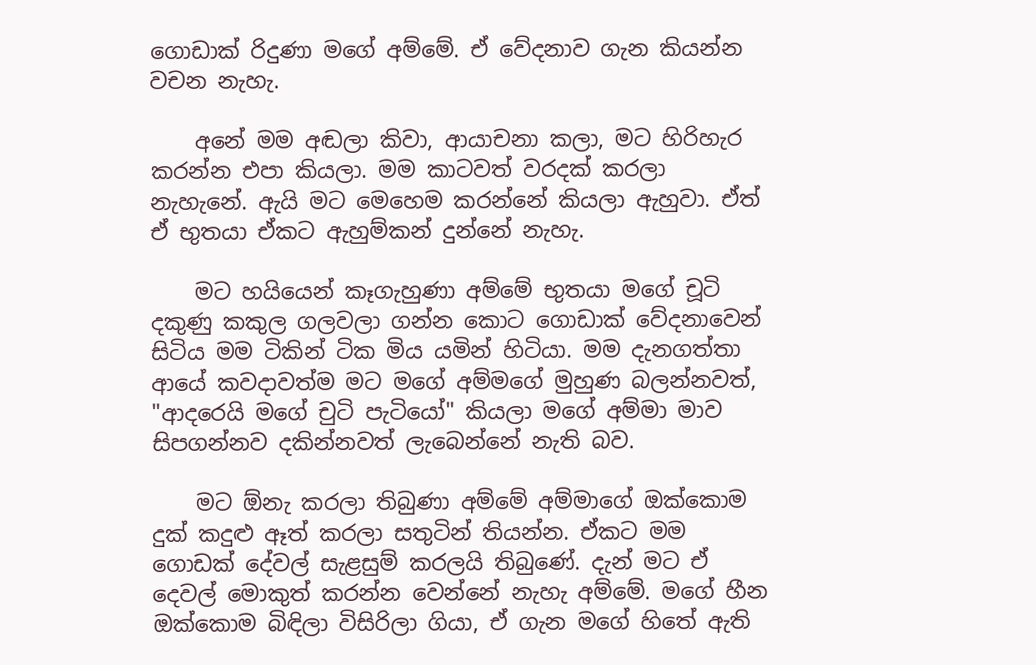ගොඩාක්‌ රිදුණා මගේ අම්මේ. ඒ වේදනාව ගැන කියන්න වචන නැහැ.

    අනේ මම අඬලා කිවා, ආයාචනා කලා, මට හිරිහැර කරන්න එපා කියලා. මම කාටවත් වරදක්‌ කරලා නැහැනේ. ඇයි මට මෙහෙම කරන්නේ කියලා ඇහුවා. ඒත් ඒ භුතයා ඒකට ඇහුම්කන් දුන්නේ නැහැ.

    මට හයියෙන් කෑගැහුණා අම්මේ භුතයා මගේ චූටි දකුණු කකුල ගලවලා ගන්න කොට ගොඩාක්‌ වේදනාවෙන් සිටිය මම ටිකින් ටික මිය යමින් හිටියා. මම දැනගත්තා ආයේ කවදාවත්ම මට මගේ අම්මගේ මුහුණ බලන්නවත්, "ආදරෙයි මගේ චුටි පැටියෝ" කියලා මගේ අම්මා මාව සිපගන්නව දකින්නවත් ලැබෙන්නේ නැති බව.

    මට ඕනැ කරලා තිබුණා අම්මේ අම්මාගේ ඔක්‌කොම දුක්‌ කදුළු ඈත් කරලා සතුටින් තියන්න. ඒකට මම ගොඩක්‌ දේවල් සැළසුම් කරලයි තිබුණේ. දැන් මට ඒ දෙවල් මොකුත් කරන්න වෙන්නේ නැහැ අම්මේ. මගේ හීන ඔක්‌කොම බිඳිලා විසිරිලා ගියා, ඒ ගැන මගේ හිතේ ඇති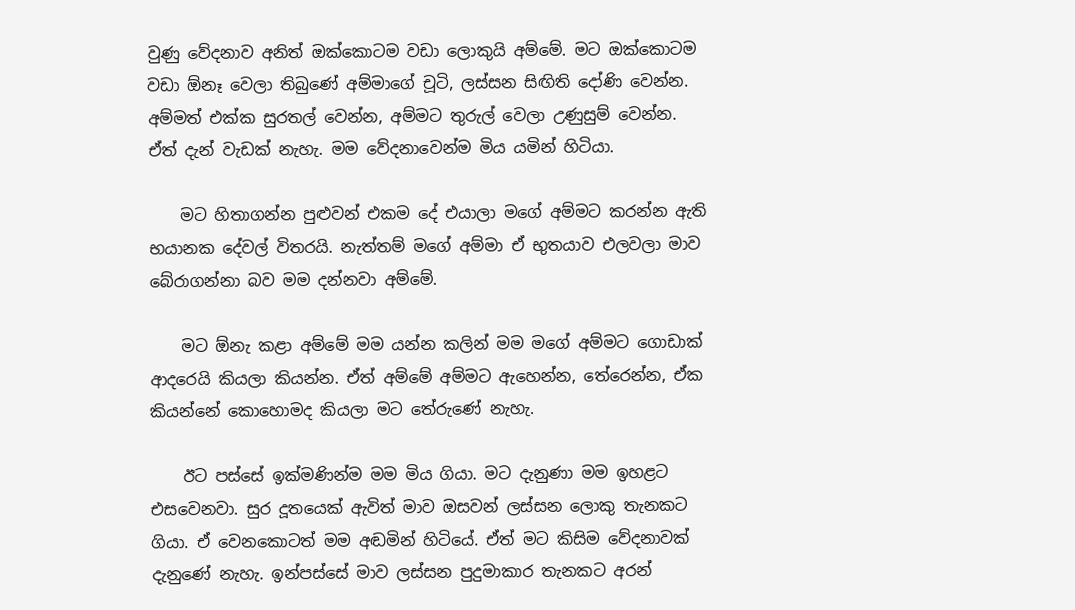වුණු වේදනාව අනිත් ඔක්‌කොටම වඩා ලොකුයි අම්මේ. මට ඔක්‌කොටම වඩා ඕනෑ වෙලා තිබුණේ අම්මාගේ චූටි, ලස්‌සන සිඟිති දෝණි වෙන්න. අම්මත් එක්‌ක සුරතල් වෙන්න, අම්මට තුරුල් වෙලා උණුසුම් වෙන්න. ඒත් දැන් වැඩක්‌ නැහැ. මම වේදනාවෙන්ම මිය යමින් හිටියා.

    මට හිතාගන්න පුළුවන් එකම දේ එයාලා මගේ අම්මට කරන්න ඇති භයානක දේවල් විතරයි. නැත්තම් මගේ අම්මා ඒ භුතයාව එලවලා මාව බේරාගන්නා බව මම දන්නවා අම්මේ.

    මට ඕනැ කළා අම්මේ මම යන්න කලින් මම මගේ අම්මට ගොඩාක්‌ ආදරෙයි කියලා කියන්න. ඒත් අම්මේ අම්මට ඇහෙන්න, තේරෙන්න, ඒක කියන්නේ කොහොමද කියලා මට තේරුණේ නැහැ.

    ඊට පස්‌සේ ඉක්‌මණින්ම මම මිය ගියා. මට දැනුණා මම ඉහළට එසවෙනවා. සුර දූතයෙක්‌ ඇවිත් මාව ඔසවන් ලස්‌සන ලොකු තැනකට ගියා. ඒ වෙනකොටත් මම අඬමින් හිටියේ. ඒත් මට කිසිම වේදනාවක්‌ දැනුණේ නැහැ. ඉන්පස්‌සේ මාව ලස්‌සන පුදුමාකාර තැනකට අරන්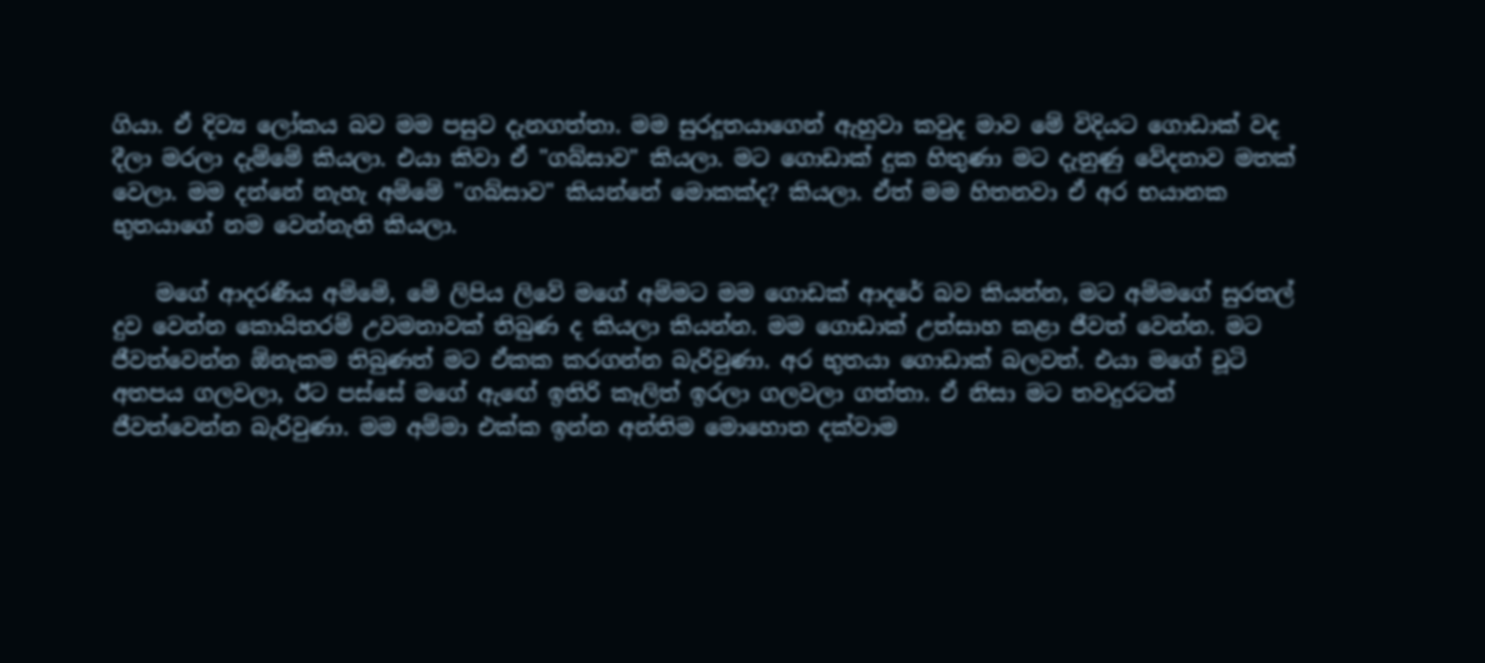ගියා. ඒ දිව්‍ය ලෝකය බව මම පසුව දැනගත්තා. මම සුරදූතයාගෙන් ඇහුවා කවුද මාව මේ විදියට ගොඩාක්‌ වද දීලා මරලා දැම්මේ කියලා. එයා කිවා ඒ "ගබ්සාව" කියලා. මට ගොඩාක්‌ දුක හිතුණා මට දැනුණු වේදනාව මතක්‌ වෙලා. මම දන්නේ නැහැ අම්මේ "ගබ්සාව" කියන්නේ මොකක්‌ද? කියලා. ඒත් මම හිතනවා ඒ අර භයානක භුතයාගේ නම වෙන්නැති කියලා.

    මගේ ආදරණීය අම්මේ, මේ ලිපිය ලිවේ මගේ අම්මට මම ගොඩක්‌ ආදරේ බව කියන්න, මට අම්මගේ සුරතල් දුව වෙන්න කොයිතරම් උවමනාවක්‌ තිබුණ ද කියලා කියන්න. මම ගොඩාක්‌ උත්සාහ කළා ජීවත් වෙන්න. මට ජීවත්වෙන්න ඕනැකම තිබුණත් මට ඒකක කරගන්න බැරිවුණා. අර භුතයා ගොඩාක්‌ බලවත්. එයා මගේ චූටි අතපය ගලවලා, ඊට පස්‌සේ මගේ ඇඟේ ඉතිරි කෑලිත් ඉරලා ගලවලා ගත්තා. ඒ නිසා මට තවදුරටත් ජීවත්වෙන්න බැරිවුණා. මම අම්මා එක්‌ක ඉන්න අන්තිම මොහොත දක්‌වාම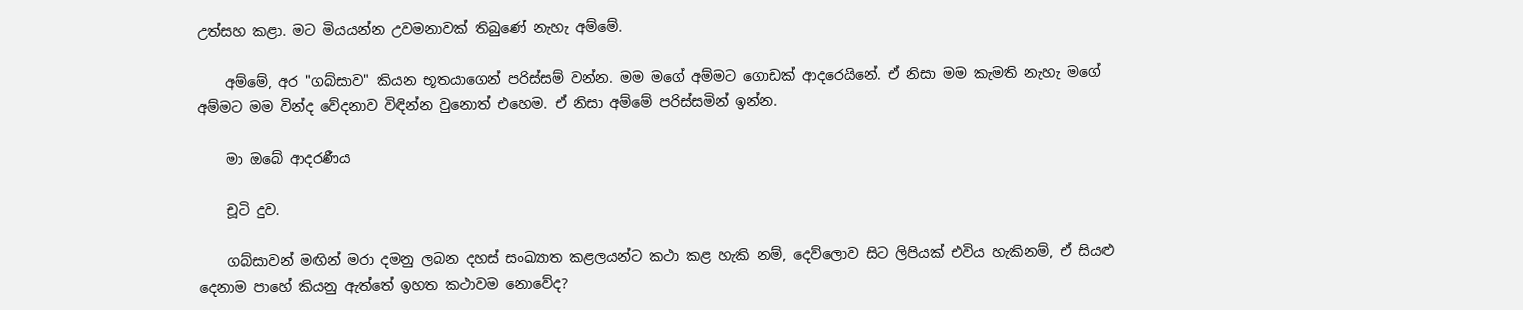උත්සහ කළා. මට මියයන්න උවමනාවක්‌ තිබුණේ නැහැ අම්මේ.

    අම්මේ, අර "ගබ්සාව" කියන භූතයාගෙන් පරිස්‌සම් වන්න. මම මගේ අම්මට ගොඩක්‌ ආදරෙයිනේ. ඒ නිසා මම කැමති නැහැ මගේ අම්මට මම වින්ද වේදනාව විඳින්න වුනොත් එහෙම. ඒ නිසා අම්මේ පරිස්‌සමින් ඉන්න.

    මා ඔබේ ආදරණීය

    චූටි දුව.

    ගබ්සාවන් මඟින් මරා දමනු ලබන දහස්‌ සංඛ්‍යාත කළලයන්ට කථා කළ හැකි නම්, දෙව්ලොව සිට ලිපියක්‌ එවිය හැකිනම්, ඒ සියළු දෙනාම පාහේ කියනු ඇත්තේ ඉහත කථාවම නොවේද?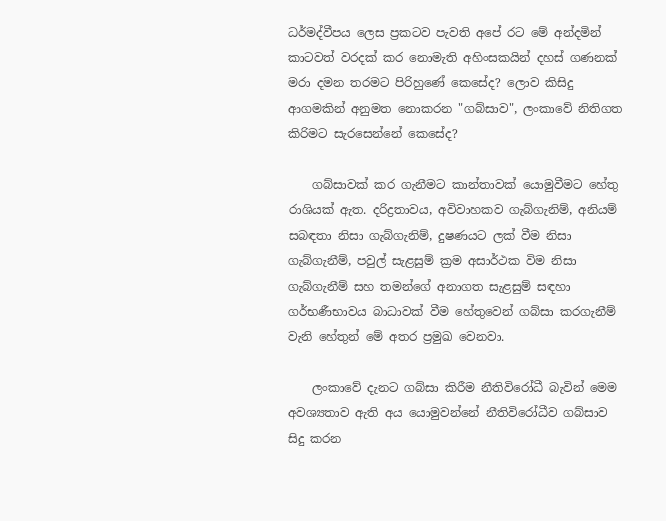ධර්මද්වීපය ලෙස ප්‍රකටව පැවති අපේ රට මේ අන්දමින් කාටවත් වරදක්‌ කර නොමැති අහිංසකයින් දහස්‌ ගණනක්‌ මරා දමන තරමට පිරිහුණේ කෙසේද? ලොව කිසිදු ආගමකින් අනුමත නොකරන "ගබ්සාව", ලංකාවේ නිතිගත කිරිමට සැරසෙන්නේ කෙසේද?

    ගබ්සාවක්‌ කර ගැනීමට කාන්තාවක්‌ යොමුවීමට හේතු රාශියක්‌ ඇත. දරිද්‍රතාවය, අවිවාහකව ගැබ්ගැනිම්, අනියම් සබඳතා නිසා ගැබ්ගැනිම්, දුෂණයට ලක්‌ වීම නිසා ගැබ්ගැනීම්, පවුල් සැළසුම් ක්‍රම අසාර්ථක විම නිසා ගැබ්ගැනීම් සහ තමන්ගේ අනාගත සැළසුම් සඳහා ගර්භණීභාවය බාධාවක්‌ වීම හේතුවෙන් ගබ්සා කරගැනීම් වැනි හේතුන් මේ අතර ප්‍රමුඛ වෙනවා.

    ලංකාවේ දැනට ගබ්සා කිරීම නීතිවිරෝධී බැවින් මෙම අවශ්‍යතාව ඇති අය යොමුවන්නේ නීතිවිරෝධීව ගබ්සාව සිදු කරන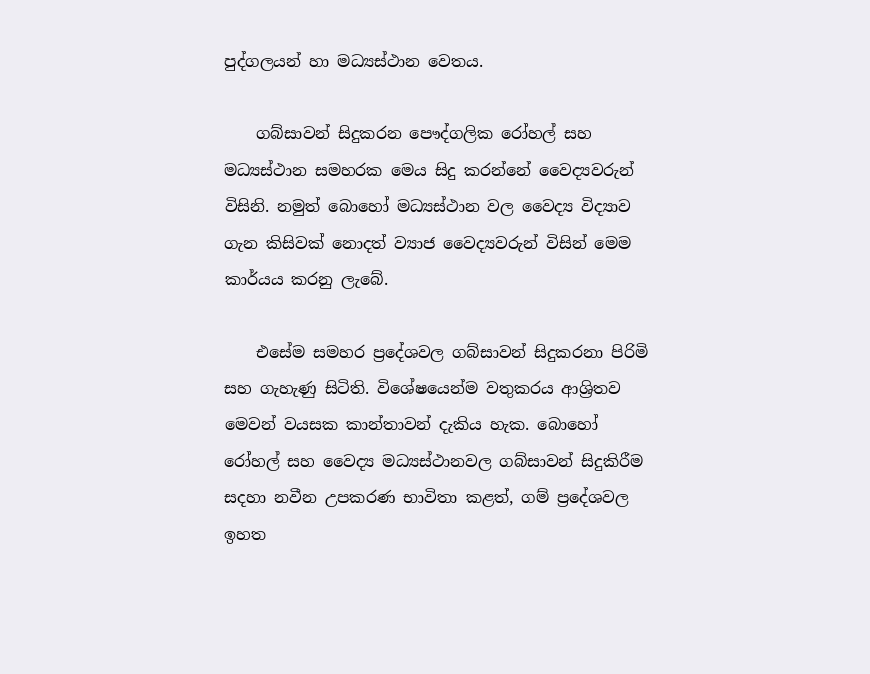පුද්ගලයන් හා මධ්‍යස්‌ථාන වෙතය.

    ගබ්සාවන් සිදුකරන පෞද්ගලික රෝහල් සහ මධ්‍යස්‌ථාන සමහරක මෙය සිදු කරන්නේ වෛද්‍යවරුන් විසිනි. නමුත් බොහෝ මධ්‍යස්‌ථාන වල වෛද්‍ය විද්‍යාව ගැන කිසිවක්‌ නොදත් ව්‍යාජ වෛද්‍යවරුන් විසින් මෙම කාර්යය කරනු ලැබේ.

    එසේම සමහර ප්‍රදේශවල ගබ්සාවන් සිදුකරනා පිරිමි සහ ගැහැණු සිටිති. විශේෂයෙන්ම වතුකරය ආශ්‍රිතව මෙවන් වයසක කාන්තාවන් දැකිය හැක. බොහෝ රෝහල් සහ වෛද්‍ය මධ්‍යස්‌ථානවල ගබ්සාවන් සිදුකිරීම සදහා නවීන උපකරණ භාවිතා කළත්, ගම් ප්‍රදේශවල ඉහත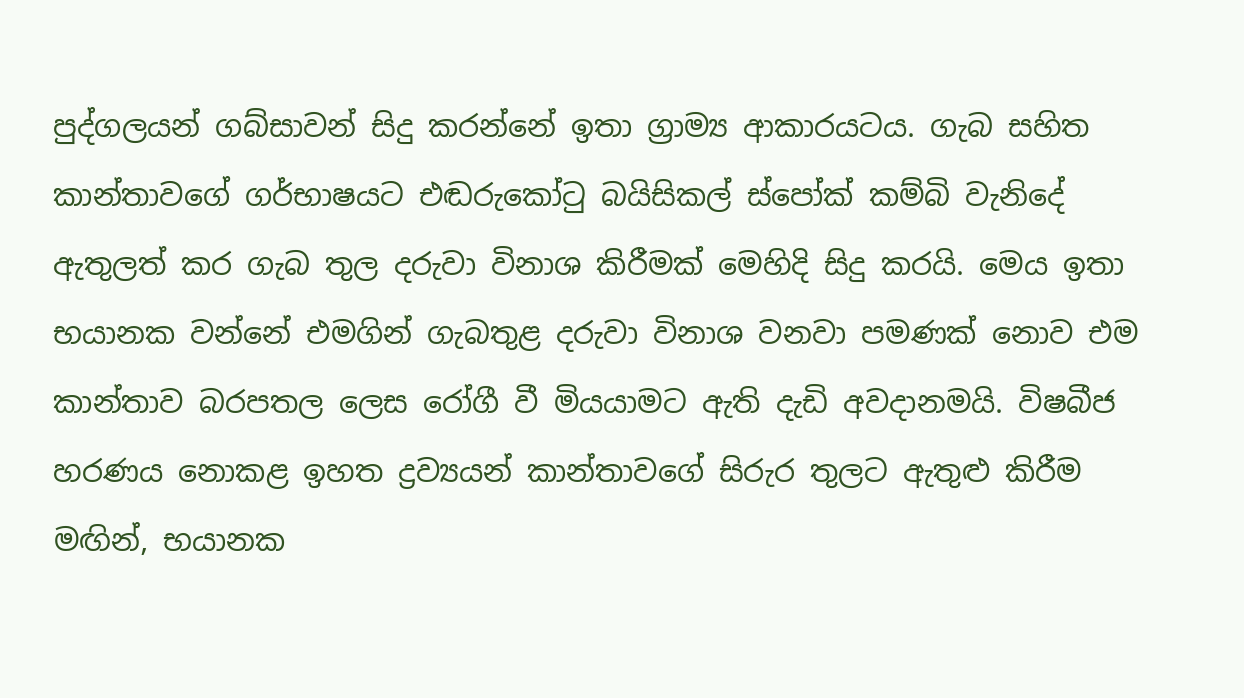පුද්ගලයන් ගබ්සාවන් සිදු කරන්නේ ඉතා ග්‍රාම්‍ය ආකාරයටය. ගැබ සහිත කාන්තාවගේ ගර්භාෂයට එඬරුකෝටු බයිසිකල් ස්‌පෝක්‌ කම්බි වැනිදේ ඇතුලත් කර ගැබ තුල දරුවා විනාශ කිරීමක්‌ මෙහිදි සිදු කරයි. මෙය ඉතා භයානක වන්නේ එමගින් ගැබතුළ දරුවා විනාශ වනවා පමණක්‌ නොව එම කාන්තාව බරපතල ලෙස රෝගී වී මියයාමට ඇති දැඩි අවදානමයි. විෂබීජ හරණය නොකළ ඉහත ද්‍රව්‍යයන් කාන්තාවගේ සිරුර තුලට ඇතුළු කිරීම මඟින්, භයානක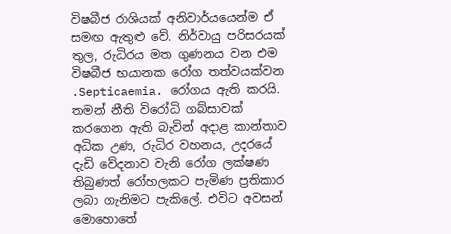විෂබීජ රාශියක්‌ අනිවාර්යයෙන්ම ඒ සමඟ ඇතුළු වේ. නිර්වායු පරිසරයක්‌ තුල, රුධිරය මත ගුණනය වන එම විෂබීජ භයානක රෝග තත්වයක්‌වන .Septicaemia. රෝගය ඇති කරයි. තමන් නීති විරෝධි ගබ්සාවක්‌ කරගෙන ඇති බැවින් අදාළ කාන්තාව අධික උණ, රුධිර වහනය, උදරයේ දැඩි වේදනාව වැනි රෝග ලක්‌ෂණ තිබුණත් රෝහලකට පැමිණ ප්‍රතිකාර ලබා ගැනිමට පැකිලේ. එවිට අවසන් මොහොතේ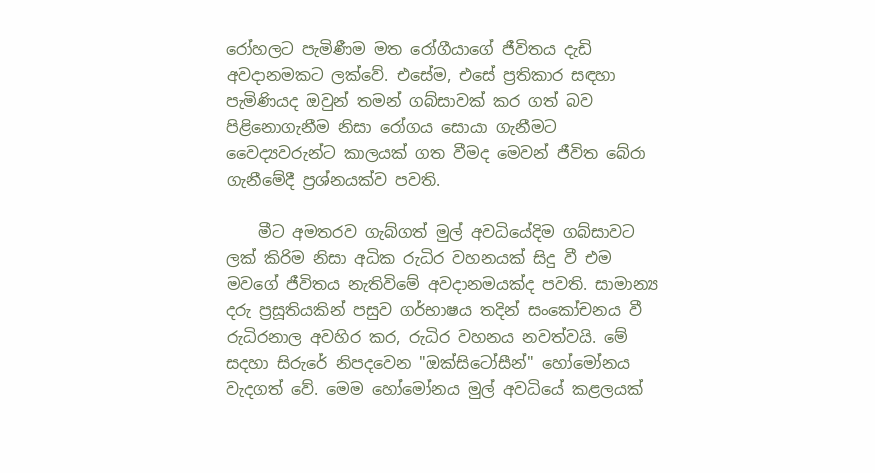රෝහලට පැමිණීම මත රෝගීයාගේ ජීවිතය දැඩි අවදානමකට ලක්‌වේ. එසේම, එසේ ප්‍රතිකාර සඳහා පැමිණියද ඔවුන් තමන් ගබ්සාවක්‌ කර ගත් බව පිළිනොගැනීම නිසා රෝගය සොයා ගැනීමට වෛද්‍යවරුන්ට කාලයක්‌ ගත වීමද මෙවන් ජීවිත බේරා ගැනීමේදී ප්‍රශ්නයක්‌ව පවති.

    මීට අමතරව ගැබ්ගත් මුල් අවධියේදිම ගබ්සාවට ලක්‌ කිරිම නිසා අධික රුධිර වහනයක්‌ සිදු වී එම මවගේ ජීවිතය නැතිවිමේ අවදානමයක්‌ද පවති. සාමාන්‍ය දරු ප්‍රසූතියකින් පසුව ගර්භාෂය තදින් සංකෝචනය වී රුධිරනාල අවහිර කර, රුධිර වහනය නවත්වයි. මේ සදහා සිරුරේ නිපදවෙන "ඔක්‌සිටෝසීන්" හෝමෝනය වැදගත් වේ. මෙම හෝමෝනය මුල් අවධියේ කළලයක්‌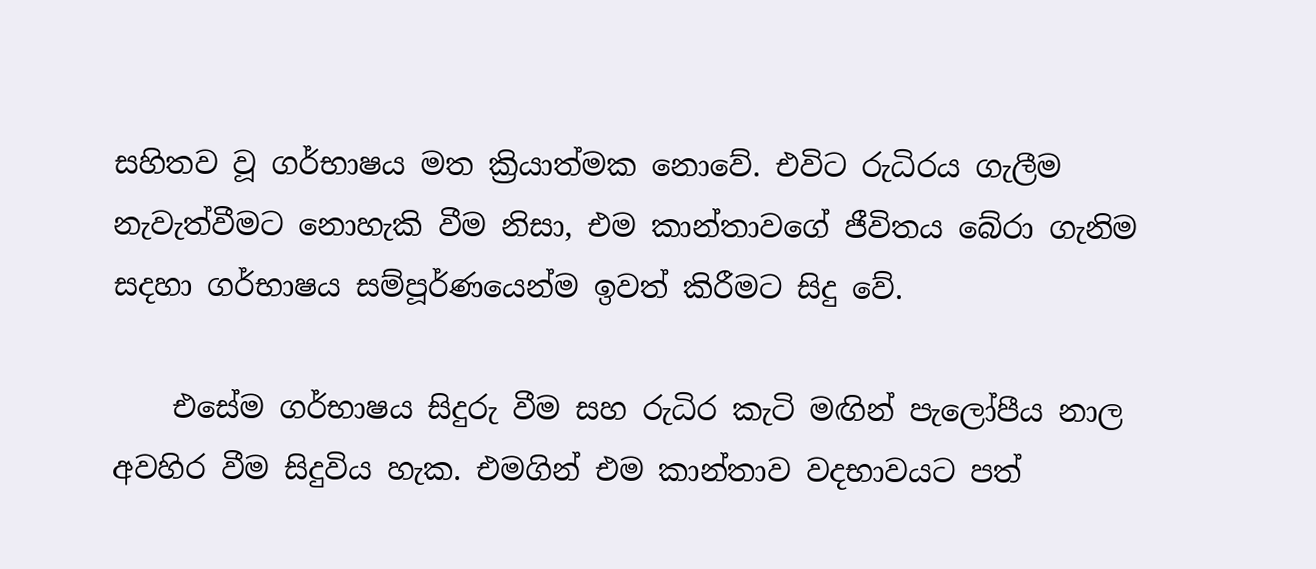සහිතව වූ ගර්භාෂය මත ක්‍රියාත්මක නොවේ. එවිට රුධිරය ගැලීම නැවැත්වීමට නොහැකි වීම නිසා, එම කාන්තාවගේ ජීවිතය බේරා ගැනිම සදහා ගර්භාෂය සම්පූර්ණයෙන්ම ඉවත් කිරීමට සිදු වේ.

    එසේම ගර්භාෂය සිදුරු වීම සහ රුධිර කැටි මඟින් පැලෝපීය නාල අවහිර වීම සිදුවිය හැක. එමගින් එම කාන්තාව වදභාවයට පත්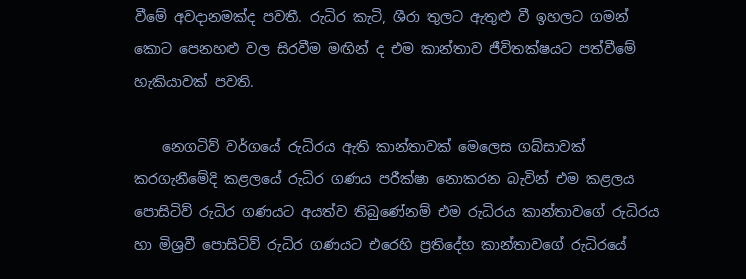වීමේ අවදානමක්‌ද පවතී. රුධිර කැටි, ශීරා තුලට ඇතුළු වී ඉහලට ගමන් කොට පෙනහළු වල සිරවීම මඟින් ද එම කාන්තාව ජීවිතක්‌ෂයට පත්වීමේ හැකියාවක්‌ පවති.

    නෙගටිව් වර්ගයේ රුධිරය ඇති කාන්තාවක්‌ මෙලෙස ගබ්සාවක්‌ කරගැනීමේදි කළලයේ රුධිර ගණය පරීක්‌ෂා නොකරන බැවින් එම කළලය පොසිටිව් රුධිර ගණයට අයත්ව තිබුණේනම් එම රුධිරය කාන්තාවගේ රුධිරය හා මිශ්‍රවී පොසිටිව් රුධිර ගණයට එරෙහි ප්‍රතිදේහ කාන්තාවගේ රුධිරයේ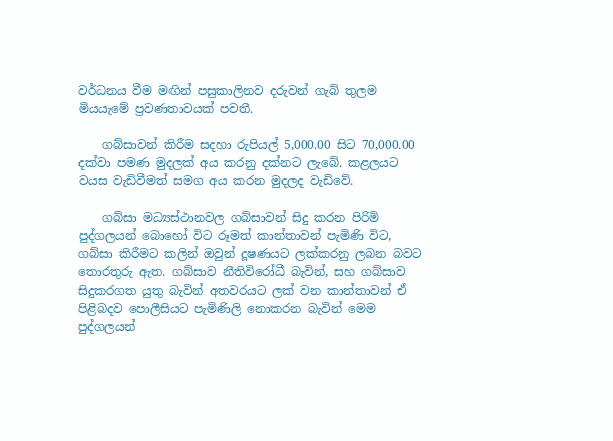වර්ධනය වීම මඟින් පසුකාලිනව දරුවන් ගැබ් තුලම මියයැමේ ප්‍රවණතාවයක්‌ පවතී.

    ගබ්සාවන් කිරීම සදහා රුපියල් 5,000.00 සිට 70,000.00 දක්‌වා පමණ මුදලක්‌ අය කරනු දක්‌නට ලැබේ. කළලයට වයස වැඩිවීමත් සමග අය කරන මුදලද වැඩිවේ.

    ගබ්සා මධ්‍යස්‌ථානවල ගබ්සාවන් සිදු කරන පිරිමි පුද්ගලයන් බොහෝ විට රූමත් කාන්තාවන් පැමිණි විට, ගබ්සා කිරීමට කලින් ඔවුන් දූෂණයට ලක්‌කරනු ලබන බවට තොරතුරු ඇත. ගබ්සාව නීතිවිරෝධී බැවින්, සහ ගබ්සාව සිදුකරගත යුතු බැවින් අතවරයට ලක්‌ වන කාන්තාවන් ඒ පිළිබදව පොලීසියට පැමිණිලි නොකරන බැවින් මෙම පුද්ගලයන්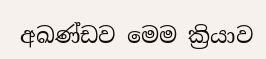අඛණ්‌ඩව මෙම ක්‍රියාව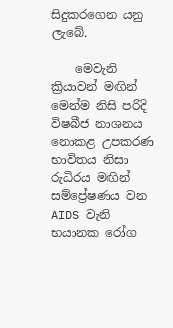සිදුකරගෙන යනු ලැබේ.

    මෙවැනි ක්‍රියාවන් මඟින් මෙන්ම නිසි පරිදි විෂබීජ නාශනය නොකළ උපකරණ භාවිතය නිසා රුධිරය මඟින් සම්ප්‍රේෂණය වන AIDS වැනි භයානක රෝග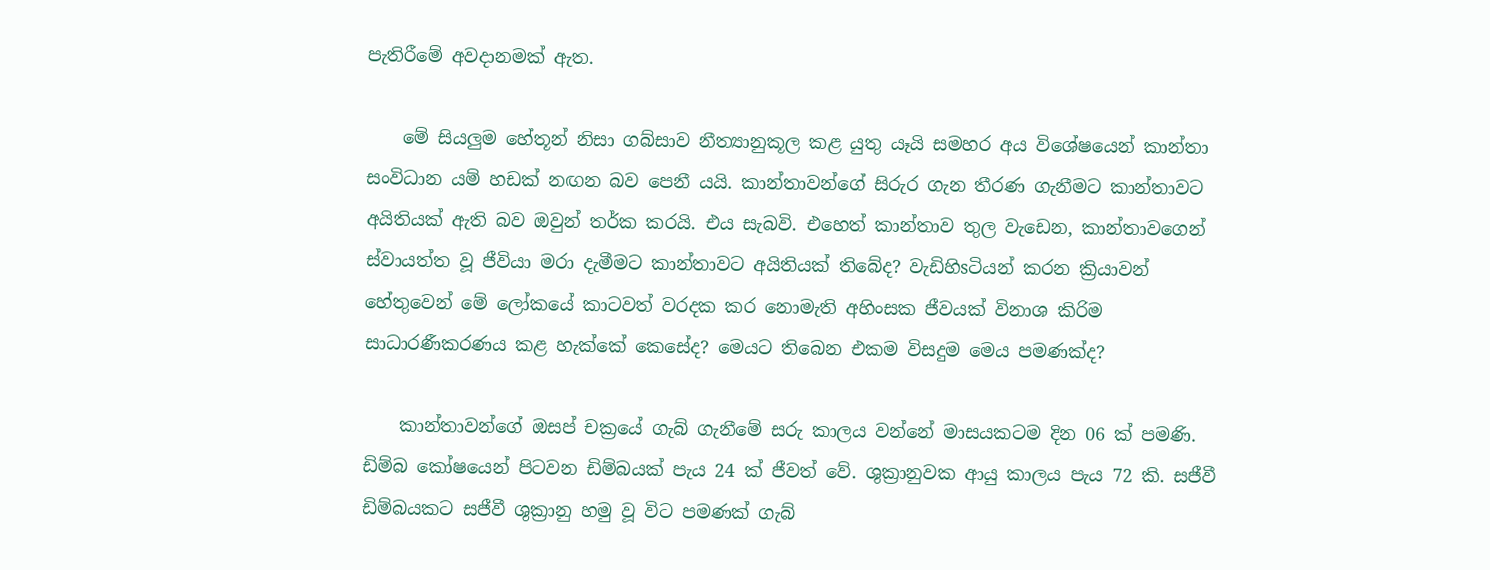පැතිරීමේ අවදානමක්‌ ඇත.

    මේ සියලුම හේතූන් නිසා ගබ්සාව නීත්‍යානුකූල කළ යුතු යෑයි සමහර අය විශේෂයෙන් කාන්තා සංවිධාන යම් හඩක්‌ නඟන බව පෙනී යයි. කාන්තාවන්ගේ සිරුර ගැන තීරණ ගැනීමට කාන්තාවට අයිතියක්‌ ඇති බව ඔවුන් තර්ක කරයි. එය සැබවි. එහෙත් කාන්තාව තුල වැඩෙන, කාන්තාවගෙන් ස්‌වායත්ත වූ ජීවියා මරා දැමීමට කාන්තාවට අයිතියක්‌ තිබේද? වැඩිහිsටියන් කරන ක්‍රියාවන් හේතුවෙන් මේ ලෝකයේ කාටවත් වරදක කර නොමැති අහිංසක ජීවයක්‌ විනාශ කිරිම සාධාරණීකරණය කළ හැක්‌කේ කෙසේද? මෙයට තිබෙන එකම විසදුම මෙය පමණක්‌ද?

    කාන්තාවන්ගේ ඔසප් චක්‍රයේ ගැබ් ගැනීමේ සරු කාලය වන්නේ මාසයකටම දින 06 ක්‌ පමණි. ඩිම්බ කෝෂයෙන් පිටවන ඩිම්බයක්‌ පැය 24 ක්‌ ජීවත් වේ. ශුක්‍රානුවක ආයු කාලය පැය 72 කි. සජීවී ඩිම්බයකට සජීවී ශුක්‍රානු හමු වූ විට පමණක්‌ ගැබ්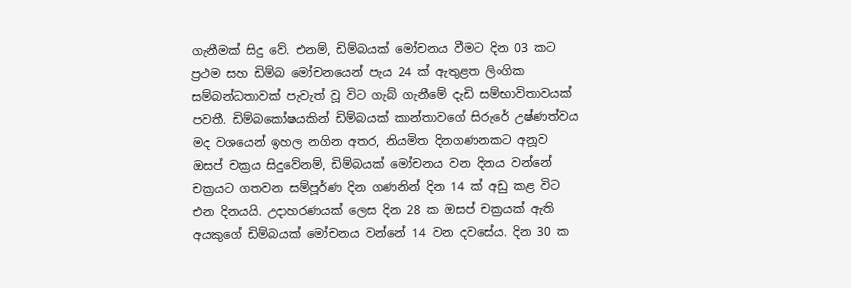ගැනීමක්‌ සිදු වේ. එනම්, ඩිම්බයක්‌ මෝචනය වීමට දින 03 කට ප්‍රථම සහ ඩිම්බ මෝචනයෙන් පැය 24 ක්‌ ඇතුළත ලිංගික සම්බන්ධතාවක්‌ පැවැත් වූ විට ගැබ් ගැනීමේ දැඩි සම්භාවිතාවයක්‌ පවතී. ඩිම්බකෝෂයකින් ඩිම්බයක්‌ කාන්තාවගේ සිරුරේ උෂ්ණත්වය මද වශයෙන් ඉහල නගින අතර, නියමිත දිනගණනකට අනූව ඔසප් චක්‍රය සිදුවේනම්, ඩිම්බයක්‌ මෝචනය වන දිනය වන්නේ චක්‍රයට ගතවන සම්පූර්ණ දින ගණනින් දින 14 ක්‌ අඩු කළ විට එන දිනයයි. උදාහරණයක්‌ ලෙස දින 28 ක ඔසප් චක්‍රයක්‌ ඇති අයකුගේ ඩිම්බයක්‌ මෝචනය වන්නේ 14 වන දවසේය. දින 30 ක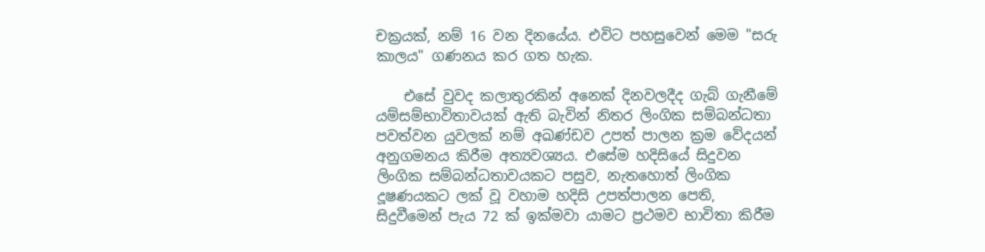චක්‍රයක්‌, නම් 16 වන දිනයේය. එවිට පහසුවෙන් මෙම "සරු කාලය" ගණනය කර ගත හැක.

    එසේ වුවද කලාතුරකින් අනෙක්‌ දිනවලදීද ගැබ් ගැනීමේ යම්සම්භාවිතාවයක්‌ ඇති බැවින් නිතර ලිංගික සම්බන්ධතා පවත්වන යුවලක්‌ නම් අඛණ්‌ඩව උපත් පාලන ක්‍රම වේදයන් අනුගමනය කිරීම අත්‍යවශ්‍යය. එසේම හදිසියේ සිදුවන ලිංගික සම්බන්ධතාවයකට පසුව, නැතහොත් ලිංගික දූෂණයකට ලක්‌ වූ වහාම හදිසි උපත්පාලන පෙති, සිදුවීමෙන් පැය 72 ක්‌ ඉක්‌මවා යාමට ප්‍රථමව භාවිතා කිරීම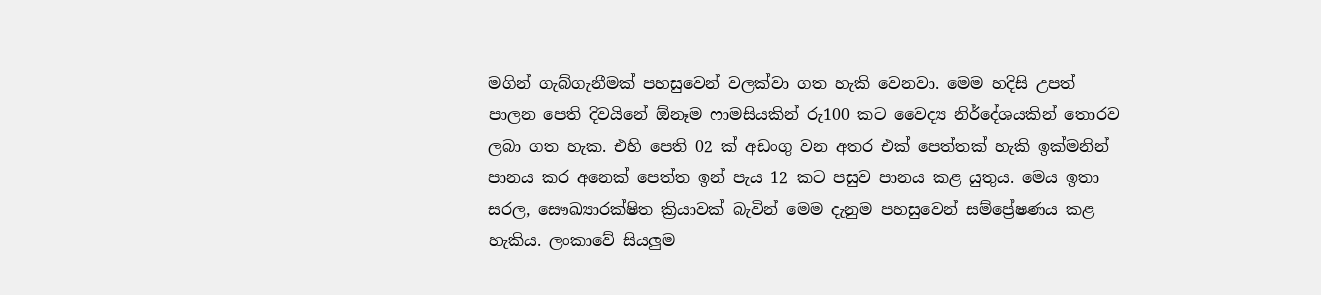මගින් ගැබ්ගැනීමක්‌ පහසුවෙන් වලක්‌වා ගත හැකි වෙනවා. මෙම හදිසි උපත් පාලන පෙති දිවයිනේ ඕනෑම ෆාමසියකින් රු100 කට වෛද්‍ය නිර්දේශයකින් තොරව ලබා ගත හැක. එහි පෙති 02 ක්‌ අඩංගු වන අතර එක්‌ පෙත්තක්‌ හැකි ඉක්‌මනින් පානය කර අනෙක්‌ පෙත්ත ඉන් පැය 12 කට පසුව පානය කළ යුතුය. මෙය ඉතා සරල, සෞඛ්‍යාරක්‌ෂිත ක්‍රියාවක්‌ බැවින් මෙම දැනුම පහසුවෙන් සම්ප්‍රේෂණය කළ හැකිය. ලංකාවේ සියලුම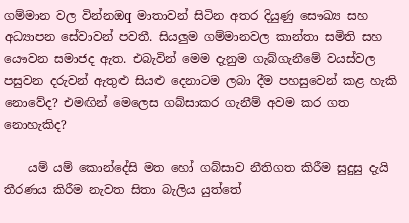ගම්මාන වල වින්නඔq මාතාවන් සිටින අතර දියුණු සෞඛ්‍ය සහ අධ්‍යාපන සේවාවන් පවතී. සියලුම ගම්මානවල කාන්තා සමිති සහ යෞවන සමාජද ඇත. එබැවින් මෙම දැනුම ගැබ්ගැනීමේ වයස්‌වල පසුවන දරුවන් ඇතුළු සියළු දෙනාටම ලබා දීම පහසුවෙන් කළ හැකි නොවේද? එමඟින් මෙලෙස ගබ්සාකර ගැනීම් අවම කර ගත නොහැකිද?

    යම් යම් කොන්දේසි මත හෝ ගබ්සාව නීතිගත කිරීම සුදුසු දැයි තීරණය කිරීම නැවත සිතා බැලිය යුත්තේ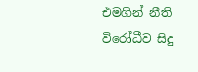එමගින් නීති විරෝධීව සිදු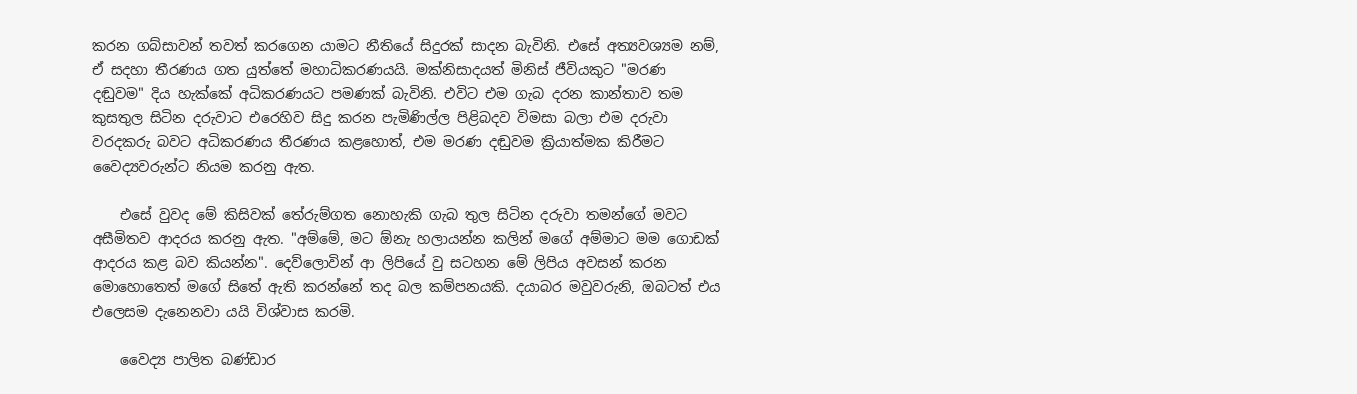කරන ගබ්සාවන් තවත් කරගෙන යාමට නීතියේ සිදුරක්‌ සාදන බැවිනි. එසේ අත්‍යවශ්‍යම නම්, ඒ සදහා තීරණය ගත යුත්තේ මහාධිකරණයයි. මක්‌නිසාදයත් මිනිස්‌ ජීවියකුට "මරණ දඬුවම" දිය හැක්‌කේ අධිකරණයට පමණක්‌ බැවිනි. එවිට එම ගැබ දරන කාන්තාව තම කුසතුල සිටින දරුවාට එරෙහිව සිදු කරන පැමිණිල්ල පිළිබදව විමසා බලා එම දරුවා වරදකරු බවට අධිකරණය තීරණය කළහොත්, එම මරණ දඬුවම ක්‍රියාත්මක කිරීමට වෛද්‍යවරුන්ට නියම කරනු ඇත.

    එසේ වුවද මේ කිසිවක්‌ තේරුම්ගත නොහැකි ගැබ තුල සිටින දරුවා තමන්ගේ මවට අසීමිතව ආදරය කරනු ඇත. "අම්මේ, මට ඕනැ හලායන්න කලින් මගේ අම්මාට මම ගොඩක්‌ ආදරය කළ බව කියන්න". දෙව්ලොවින් ආ ලිපියේ වු සටහන මේ ලිපිය අවසන් කරන මොහොතෙත් මගේ සිතේ ඇති කරන්නේ තද බල කම්පනයකි. දයාබර මවුවරුනි, ඔබටත් එය එලෙසම දැනෙනවා යයි විශ්වාස කරමි.

    වෛද්‍ය පාලිත බණ්‌ඩාර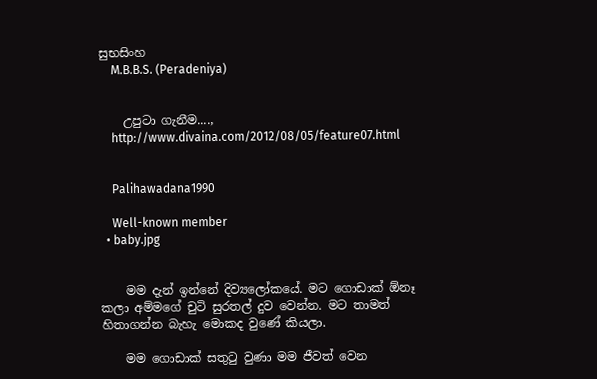සුභසිංහ
    M.B.B.S. (Peradeniya)


    උපුටා ගැනීම....,
    http://www.divaina.com/2012/08/05/feature07.html


    Palihawadana1990

    Well-known member
  • baby.jpg


    මම දැන් ඉන්නේ දිව්‍යලෝකයේ. මට ගොඩාක්‌ ඕනෑ කලා අම්මගේ චුටි සුරතල් දුව වෙන්න. මට තාමත් හිතාගන්න බැහැ මොකද වුණේ කියලා.

    මම ගොඩාක්‌ සතුටු වුණා මම ජීවත් වෙන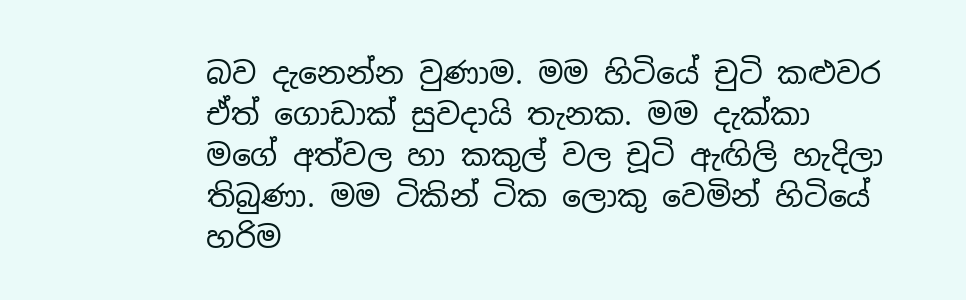බව දැනෙන්න වුණාම. මම හිටියේ චුටි කළුවර ඒත් ගොඩාක්‌ සුවදායි තැනක. මම දැක්‌කා මගේ අත්වල හා කකුල් වල චූටි ඇඟිලි හැදිලා තිබුණා. මම ටිකින් ටික ලොකු වෙමින් හිටියේ හරිම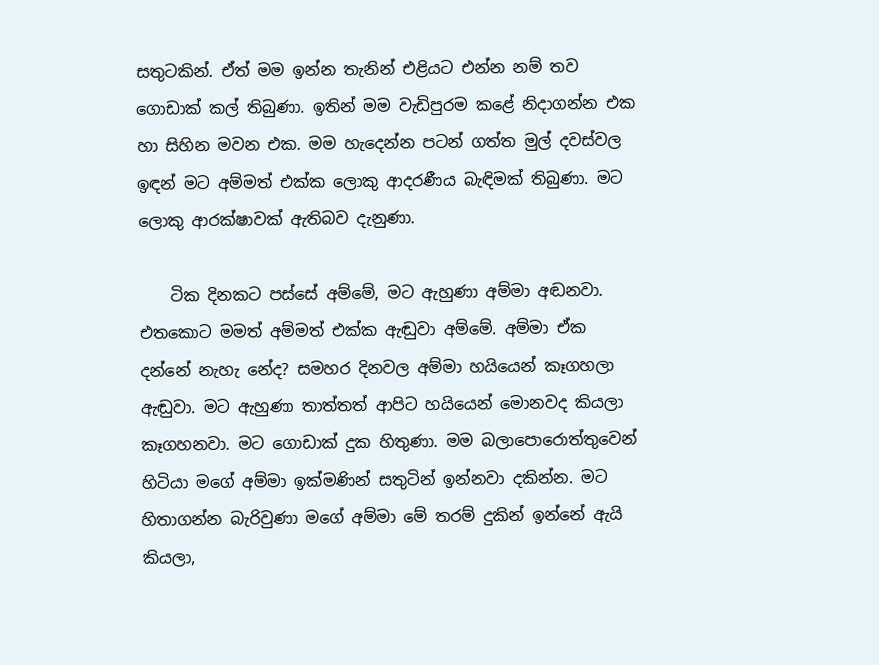සතුටකින්. ඒත් මම ඉන්න තැනින් එළියට එන්න නම් තව ගොඩාක්‌ කල් තිබුණා. ඉතින් මම වැඩිපුරම කළේ නිදාගන්න එක හා සිහින මවන එක. මම හැදෙන්න පටන් ගත්ත මුල් දවස්‌වල ඉඳන් මට අම්මත් එක්‌ක ලොකු ආදරණීය බැඳිමක්‌ තිබුණා. මට ලොකු ආරක්‌ෂාවක්‌ ඇතිබව දැනුණා.

    ටික දිනකට පස්‌සේ අම්මේ, මට ඇහුණා අම්මා අඬනවා. එතකොට මමත් අම්මත් එක්‌ක ඇඬුවා අම්මේ. අම්මා ඒක දන්නේ නැහැ නේද? සමහර දිනවල අම්මා හයියෙන් කෑගහලා ඇඬුවා. මට ඇහුණා තාත්තත් ආපිට හයියෙන් මොනවද කියලා කෑගහනවා. මට ගොඩාක්‌ දුක හිතුණා. මම බලාපොරොත්තුවෙන් හිටියා මගේ අම්මා ඉක්‌මණින් සතුටින් ඉන්නවා දකින්න. මට හිතාගන්න බැරිවුණා මගේ අම්මා මේ තරම් දුකින් ඉන්නේ ඇයි කියලා,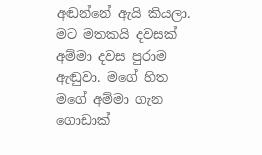අඬන්නේ ඇයි කියලා. මට මතකයි දවසක්‌ අම්මා දවස පුරාම ඇඬුවා. මගේ හිත මගේ අම්මා ගැන ගොඩාක්‌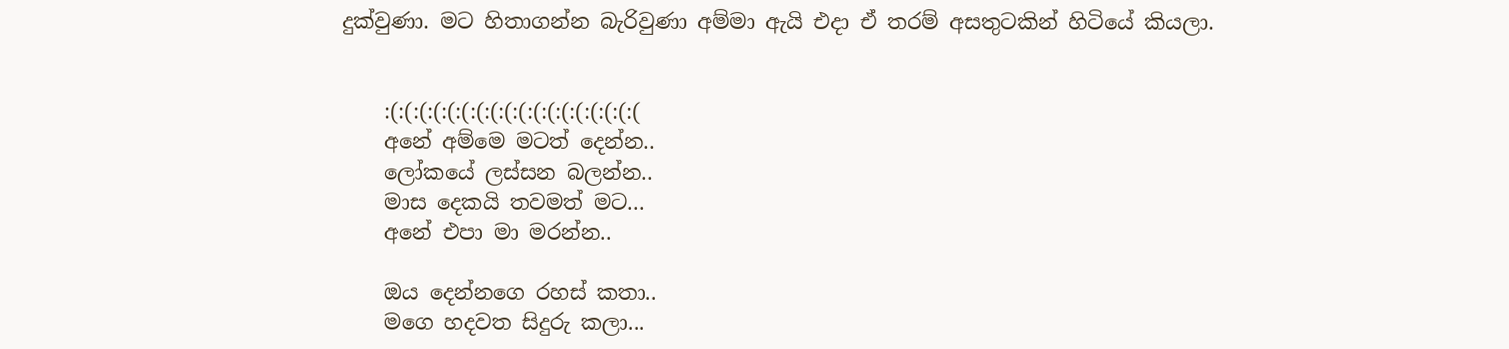දුක්‌වුණා. මට හිතාගන්න බැරිවුණා අම්මා ඇයි එදා ඒ තරම් අසතුටකින් හිටියේ කියලා.


    :(:(:(:(:(:(:(:(:(:(:(:(:(:(:(:(:(:(
    අනේ අම්මෙ මටත් දෙන්න..
    ලෝකයේ ලස්‌සන බලන්න..
    මාස දෙකයි තවමත් මට...
    අනේ එපා මා මරන්න..

    ඔය දෙන්නගෙ රහස්‌ කතා..
    මගෙ හදවත සිදුරු කලා...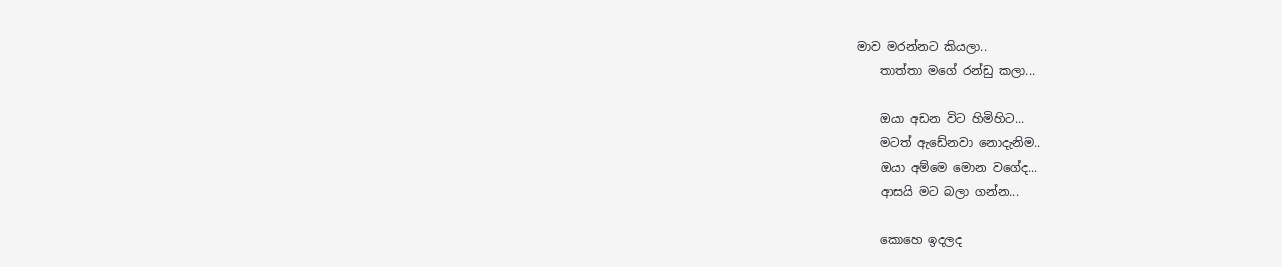මාව මරන්නට කියලා..
    තාත්තා මගේ රන්ඩු කලා...

    ඔයා අඩන විට හිමිහිට...
    මටත් ඇඩේනවා නොදැනිම..
    ඔයා අම්මෙ මොන වගේද...
    ආසයි මට බලා ගන්න...

    කොහෙ ඉදලද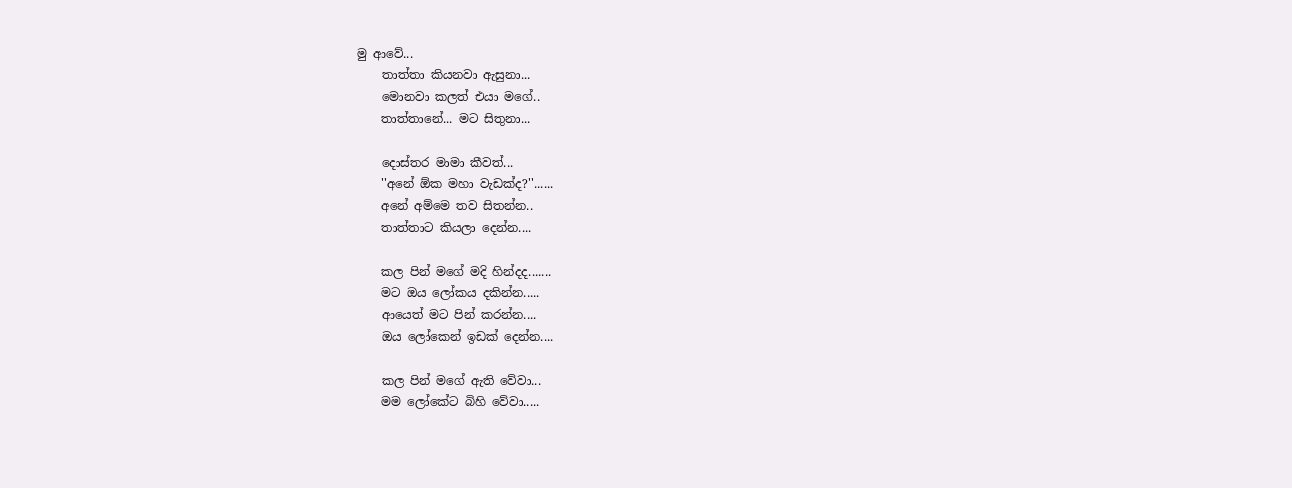මු ආවේ...
    තාත්තා කියනවා ඇසුනා...
    මොනවා කලත් එයා මගේ..
    තාත්තානේ... මට සිතුනා...

    දොස්‌තර මාමා කීවත්...
    ''අනේ ඕක මහා වැඩක්‌ද?''......
    අනේ අම්මෙ තව සිතන්න..
    තාත්තාට කියලා දෙන්න....

    කල පින් මගේ මදි හින්දද.......
    මට ඔය ලෝකය දකින්න.....
    ආයෙත් මට පින් කරන්න....
    ඔය ලෝකෙන් ඉඩක්‌ දෙන්න....

    කල පින් මගේ ඇති වේවා...
    මම ලෝකේට බිහි වේවා.....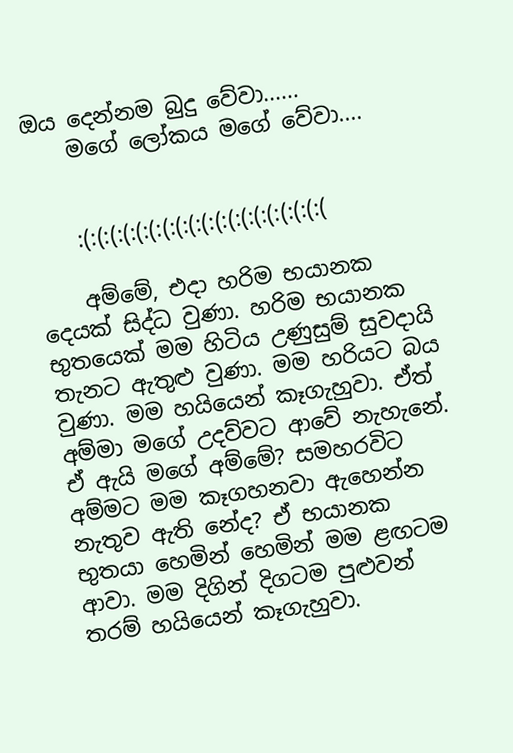ඔය දෙන්නම බුදු වේවා......
    මගේ ලෝකය මගේ වේවා....


    :(:(:(:(:(:(:(:(:(:(:(:(:(:(:(:(:(:(:(

    අම්මේ, එදා හරිම භයානක දෙයක්‌ සිද්ධ වුණා. හරිම භයානක භුතයෙක්‌ මම හිටිය උණුසුම් සුවදායි තැනට ඇතුළු වුණා. මම හරියට බය වුණා. මම හයියෙන් කෑගැහුවා. ඒත් අම්මා මගේ උදව්වට ආවේ නැහැනේ. ඒ ඇයි මගේ අම්මේ? සමහරවිට අම්මට මම කෑගහනවා ඇහෙන්න නැතුව ඇති නේද? ඒ භයානක භුතයා හෙමින් හෙමින් මම ළඟටම ආවා. මම දිගින් දිගටම පුළුවන් තරම් හයියෙන් කෑගැහුවා.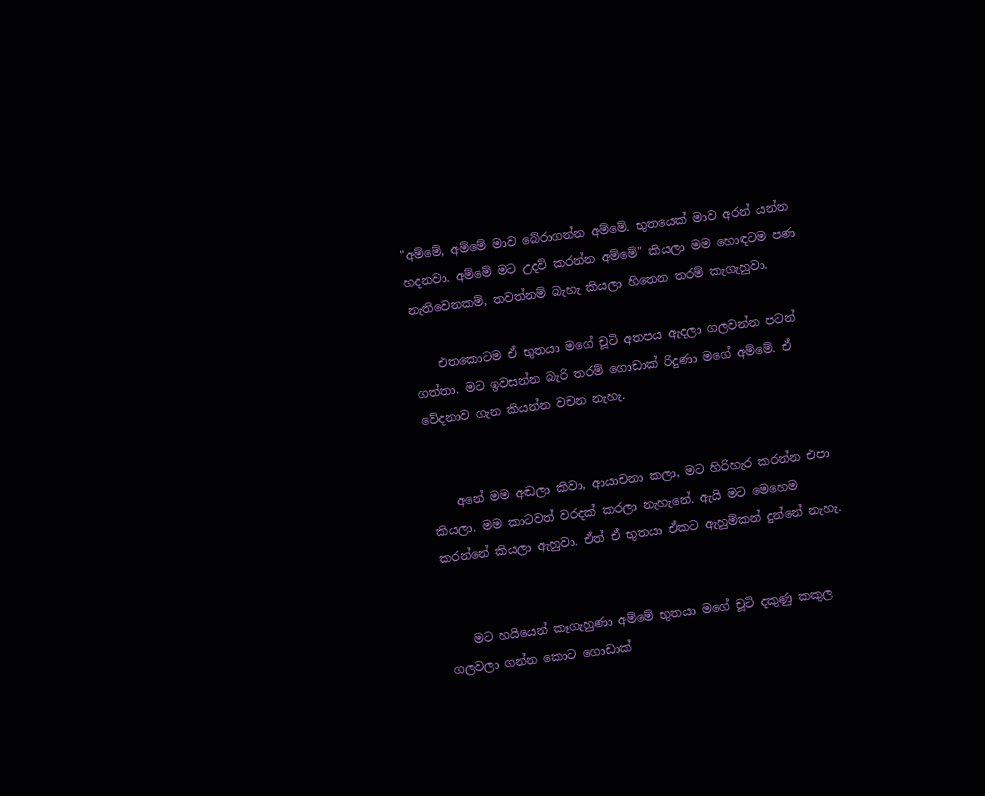"අම්මේ, අම්මේ මාව බේරාගන්න අම්මේ. භුතයෙක්‌ මාව අරන් යන්න හදනවා. අම්මේ මට උදව් කරන්න අම්මේ" කියලා මම හොඳටම පණ නැතිවෙනකම්, තවත්නම් බැහැ කියලා හිතෙන තරම් කැගැහුවා.

    එතකොටම ඒ භුතයා මගේ චූටි අතපය ඇදලා ගලවන්න පටන් ගත්තා. මට ඉවසන්න බැරි තරම් ගොඩාක්‌ රිදුණා මගේ අම්මේ. ඒ වේදනාව ගැන කියන්න වචන නැහැ.


    අනේ මම අඬලා කිවා, ආයාචනා කලා, මට හිරිහැර කරන්න එපා කියලා. මම කාටවත් වරදක්‌ කරලා නැහැනේ. ඇයි මට මෙහෙම කරන්නේ කියලා ඇහුවා. ඒත් ඒ භුතයා ඒකට ඇහුම්කන් දුන්නේ නැහැ.


    මට හයියෙන් කෑගැහුණා අම්මේ භුතයා මගේ චූටි දකුණු කකුල ගලවලා ගන්න කොට ගොඩාක්‌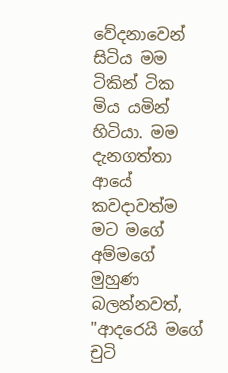වේදනාවෙන් සිටිය මම ටිකින් ටික මිය යමින් හිටියා. මම දැනගත්තා ආයේ කවදාවත්ම මට මගේ අම්මගේ මුහුණ බලන්නවත්, "ආදරෙයි මගේ චුටි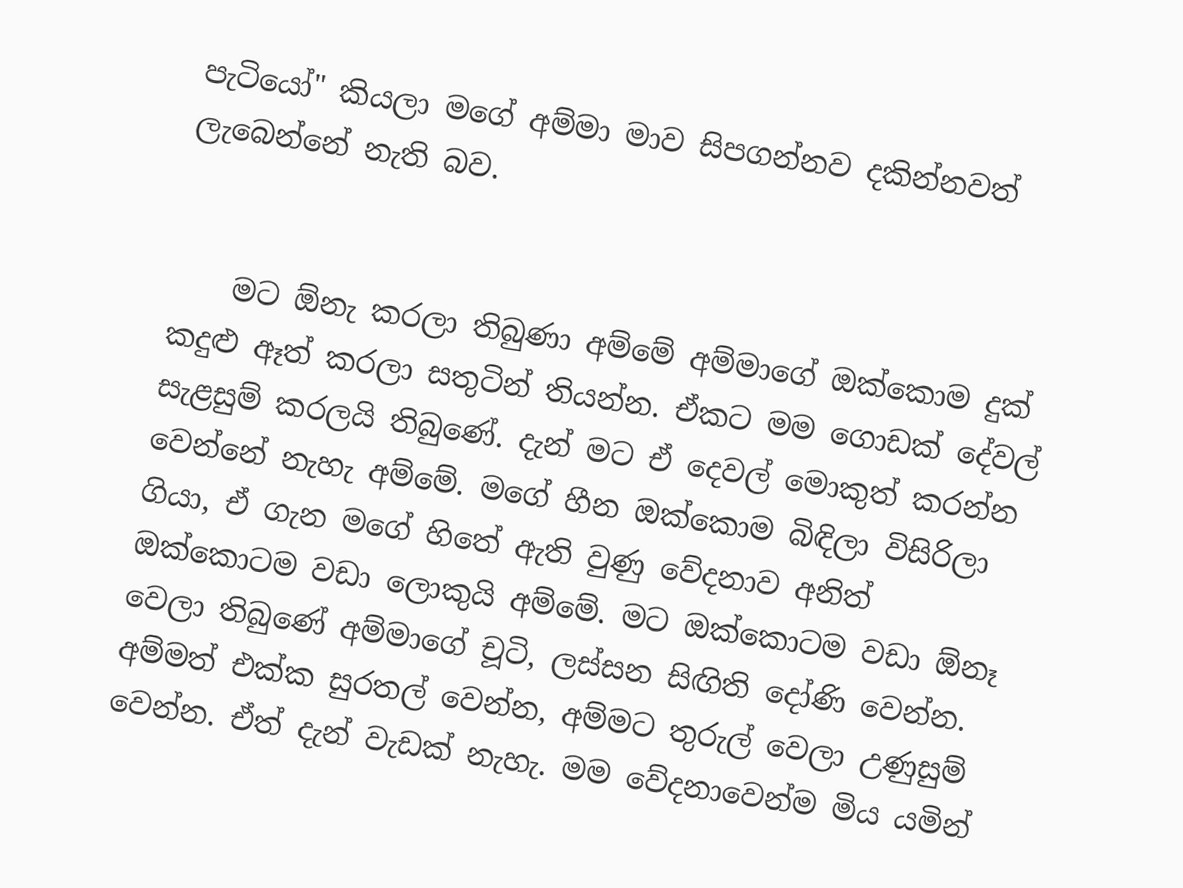පැටියෝ" කියලා මගේ අම්මා මාව සිපගන්නව දකින්නවත් ලැබෙන්නේ නැති බව.


    මට ඕනැ කරලා තිබුණා අම්මේ අම්මාගේ ඔක්‌කොම දුක්‌ කදුළු ඈත් කරලා සතුටින් තියන්න. ඒකට මම ගොඩක්‌ දේවල් සැළසුම් කරලයි තිබුණේ. දැන් මට ඒ දෙවල් මොකුත් කරන්න වෙන්නේ නැහැ අම්මේ. මගේ හීන ඔක්‌කොම බිඳිලා විසිරිලා ගියා, ඒ ගැන මගේ හිතේ ඇති වුණු වේදනාව අනිත් ඔක්‌කොටම වඩා ලොකුයි අම්මේ. මට ඔක්‌කොටම වඩා ඕනෑ වෙලා තිබුණේ අම්මාගේ චූටි, ලස්‌සන සිඟිති දෝණි වෙන්න. අම්මත් එක්‌ක සුරතල් වෙන්න, අම්මට තුරුල් වෙලා උණුසුම් වෙන්න. ඒත් දැන් වැඩක්‌ නැහැ. මම වේදනාවෙන්ම මිය යමින්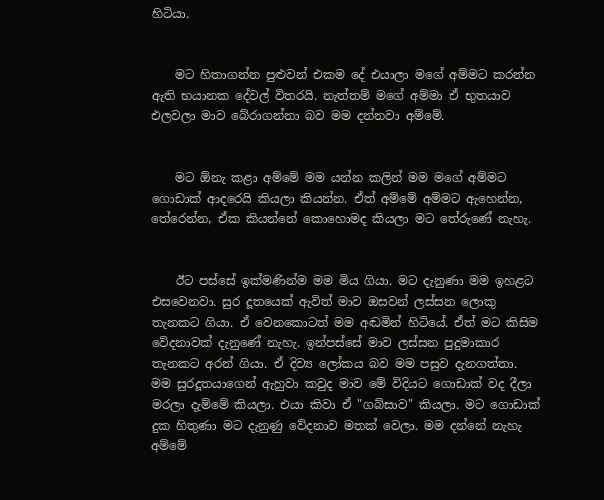හිටියා.


    මට හිතාගන්න පුළුවන් එකම දේ එයාලා මගේ අම්මට කරන්න ඇති භයානක දේවල් විතරයි. නැත්තම් මගේ අම්මා ඒ භුතයාව එලවලා මාව බේරාගන්නා බව මම දන්නවා අම්මේ.


    මට ඕනැ කළා අම්මේ මම යන්න කලින් මම මගේ අම්මට ගොඩාක්‌ ආදරෙයි කියලා කියන්න. ඒත් අම්මේ අම්මට ඇහෙන්න, තේරෙන්න, ඒක කියන්නේ කොහොමද කියලා මට තේරුණේ නැහැ.


    ඊට පස්‌සේ ඉක්‌මණින්ම මම මිය ගියා. මට දැනුණා මම ඉහළට එසවෙනවා. සුර දූතයෙක්‌ ඇවිත් මාව ඔසවන් ලස්‌සන ලොකු තැනකට ගියා. ඒ වෙනකොටත් මම අඬමින් හිටියේ. ඒත් මට කිසිම වේදනාවක්‌ දැනුණේ නැහැ. ඉන්පස්‌සේ මාව ලස්‌සන පුදුමාකාර තැනකට අරන් ගියා. ඒ දිව්‍ය ලෝකය බව මම පසුව දැනගත්තා. මම සුරදූතයාගෙන් ඇහුවා කවුද මාව මේ විදියට ගොඩාක්‌ වද දීලා මරලා දැම්මේ කියලා. එයා කිවා ඒ "ගබ්සාව" කියලා. මට ගොඩාක්‌ දුක හිතුණා මට දැනුණු වේදනාව මතක්‌ වෙලා. මම දන්නේ නැහැ අම්මේ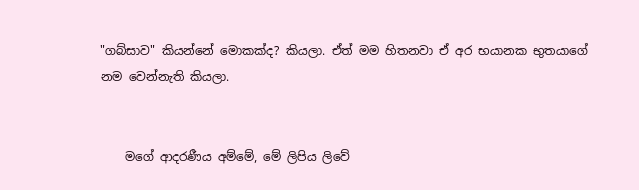"ගබ්සාව" කියන්නේ මොකක්‌ද? කියලා. ඒත් මම හිතනවා ඒ අර භයානක භුතයාගේ නම වෙන්නැති කියලා.


    මගේ ආදරණීය අම්මේ, මේ ලිපිය ලිවේ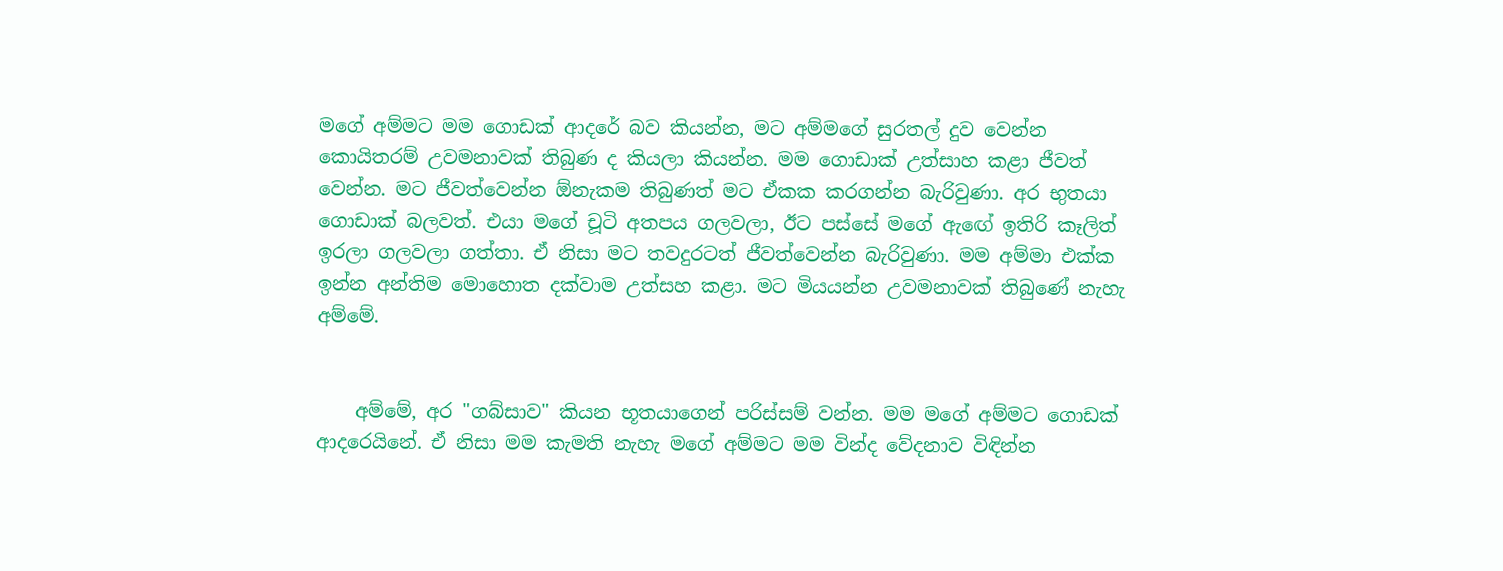මගේ අම්මට මම ගොඩක්‌ ආදරේ බව කියන්න, මට අම්මගේ සුරතල් දුව වෙන්න කොයිතරම් උවමනාවක්‌ තිබුණ ද කියලා කියන්න. මම ගොඩාක්‌ උත්සාහ කළා ජීවත් වෙන්න. මට ජීවත්වෙන්න ඕනැකම තිබුණත් මට ඒකක කරගන්න බැරිවුණා. අර භුතයා ගොඩාක්‌ බලවත්. එයා මගේ චූටි අතපය ගලවලා, ඊට පස්‌සේ මගේ ඇඟේ ඉතිරි කෑලිත් ඉරලා ගලවලා ගත්තා. ඒ නිසා මට තවදුරටත් ජීවත්වෙන්න බැරිවුණා. මම අම්මා එක්‌ක ඉන්න අන්තිම මොහොත දක්‌වාම උත්සහ කළා. මට මියයන්න උවමනාවක්‌ තිබුණේ නැහැ අම්මේ.


    අම්මේ, අර "ගබ්සාව" කියන භූතයාගෙන් පරිස්‌සම් වන්න. මම මගේ අම්මට ගොඩක්‌ ආදරෙයිනේ. ඒ නිසා මම කැමති නැහැ මගේ අම්මට මම වින්ද වේදනාව විඳින්න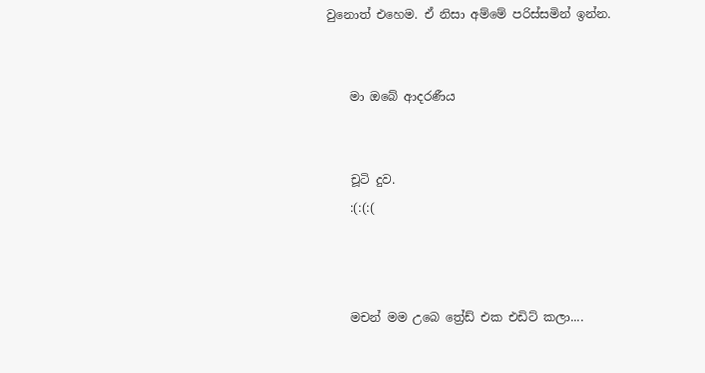වුනොත් එහෙම. ඒ නිසා අම්මේ පරිස්‌සමින් ඉන්න.


    මා ඔබේ ආදරණීය


    චූටි දුව.
    :(:(:(



    මචන් මම උබෙ ත්‍රේඩ් එක එඩිට් කලා....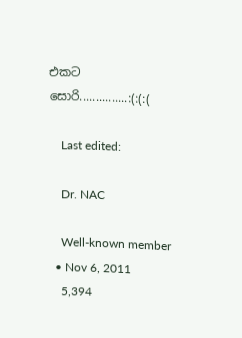එකට සොරි...............:(:(:(

    Last edited:

    Dr. NAC

    Well-known member
  • Nov 6, 2011
    5,394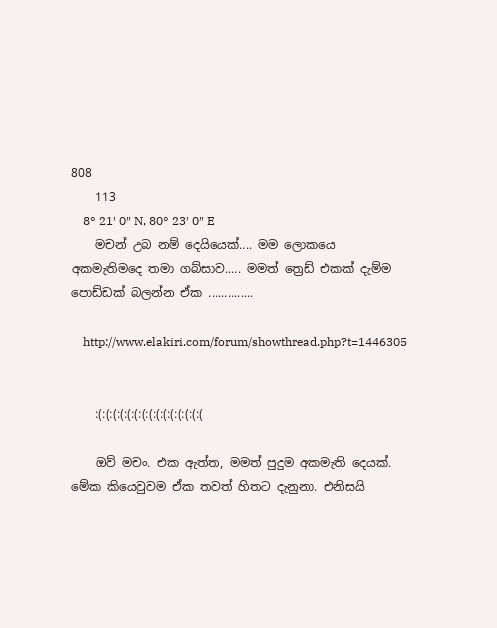808
    113
    8° 21′ 0″ N, 80° 23′ 0″ E
    මචන් උබ නම් දෙයියෙක්.... මම ලොකයෙ අකමැතිමදෙ තමා ගබ්සාව..... මමත් ත්‍රෙඩ් එකක් දැම්ම පොඩ්ඩක් බලන්න ඒක ..............

    http://www.elakiri.com/forum/showthread.php?t=1446305


    :(:(:(:(:(:(:(:(:(:(:(:(:(:(:(

    ඔව් මචං. එක ඇත්ත, මමත් පුදුම අකමැති දෙයක්. මේක කියෙවුවම ඒක තවත් හිතට දැනුනා. එනිසයි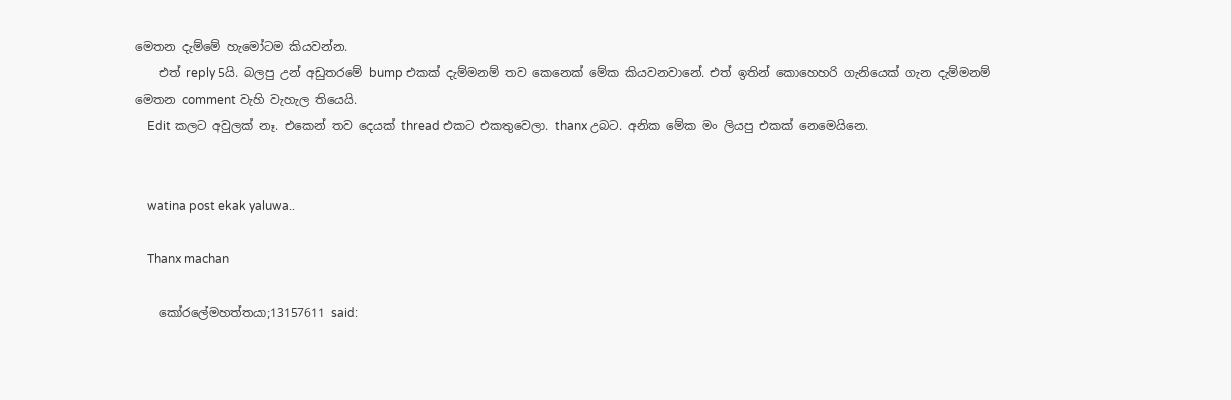මෙතන දැම්මේ හැමෝටම කියවන්න.
    එත් reply 5යි. බලපු උන් අඩුතරමේ bump එකක් දැම්මනම් තව කෙනෙක් මේක කියවනවානේ. එත් ඉතින් කොහෙහරි ගැනියෙක් ගැන දැම්මනම් මෙතන comment වැහි වැහැල තියෙයි.
    Edit කලට අවුලක් නෑ. එකෙන් තව දෙයක් thread එකට එකතුවෙලා. thanx උබට. අනික මේක මං ලියපු එකක් නෙමෙයිනෙ.


    watina post ekak yaluwa..

    Thanx machan

    කෝරලේමහත්තයා;13157611 said: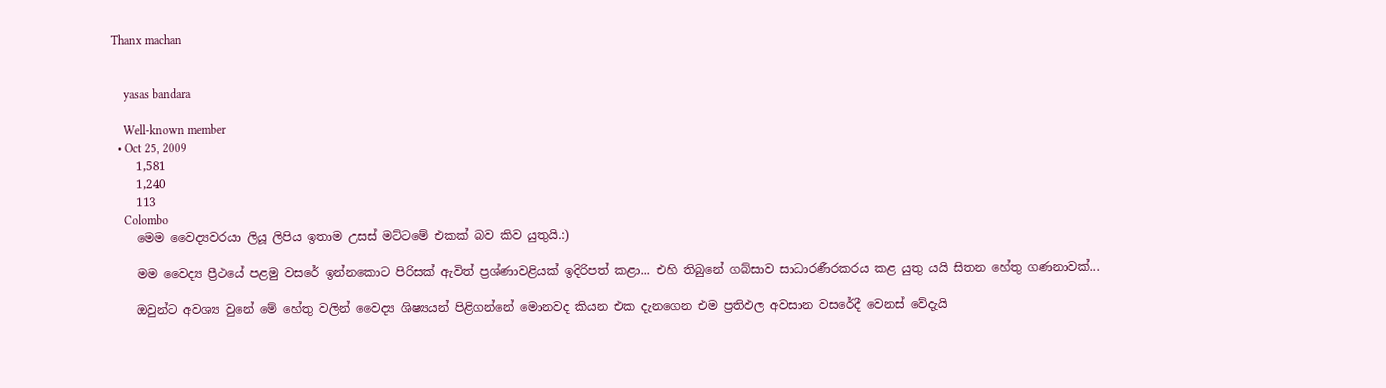Thanx machan


    yasas bandara

    Well-known member
  • Oct 25, 2009
    1,581
    1,240
    113
    Colombo
    මෙම වෛද්‍යවරයා ලියූ ලිපිය ඉතාම උසස් මට්ටමේ එකක් බව කිව යුතුයි.:)

    මම වෛද්‍ය ප්‍රීථයේ පළමු වසරේ ඉන්නකොට පිරිසක් ඇවිත් ප්‍රශ්ණාවළියක් ඉදිරිපත් කළා... එහි තිබුනේ ගබ්සාව සාධාරණීරකරය කළ යුතු යයි සිතන හේතු ගණනාවක්...

    ඔවුන්ට අවශ්‍ය වුනේ මේ හේතු වලින් වෛද්‍ය ශිෂ්‍යයන් පිළිගන්නේ මොනවද කියන එක දැනගෙන එම ප්‍රතිඵල අවසාන වසරේදී වෙනස් වේදැයි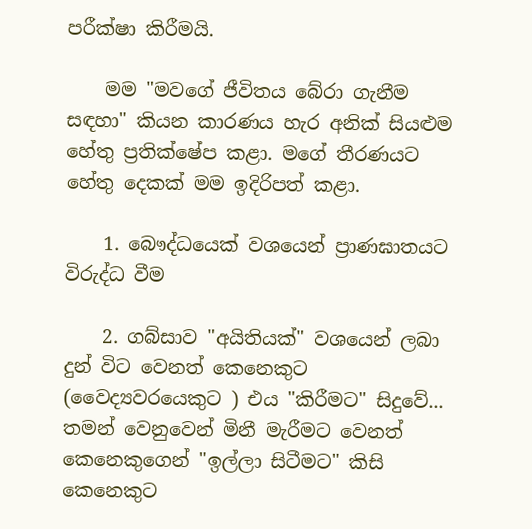පරීක්ෂා කිරීමයි.

    මම "මවගේ ජීවිතය බේරා ගැනීම සඳහා" කියන කාරණය හැර අනික් සියළුම හේතු ප්‍රතික්ෂේප කළා. මගේ තීරණයට හේතු දෙකක් මම ඉදිරිපත් කළා.

    1. බෞද්ධයෙක් වශයෙන් ප්‍රාණඝාතයට විරුද්ධ වීම

    2. ගබ්සාව "අයිතියක්" වශයෙන් ලබා දුන් විට වෙනත් කෙනෙකුට (වෛද්‍යවරයෙකුට ) එය "කිරීමට" සිදුවේ... තමන් වෙනුවෙන් මිනී මැරීමට වෙනත් කෙනෙකුගෙන් "ඉල්ලා සිටීමට" කිසි කෙනෙකුට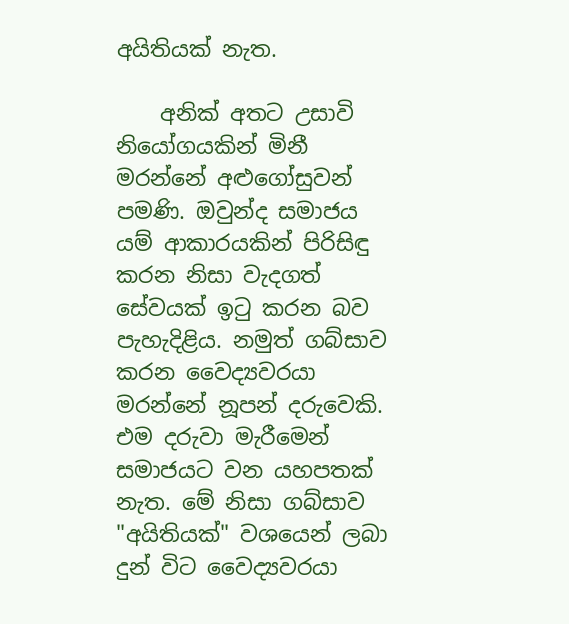අයිතියක් නැත.

    අනික් අතට උසාවි නියෝගයකින් මිනී මරන්නේ අළුගෝසුවන් පමණි. ඔවුන්ද සමාජය යම් ආකාරයකින් පිරිසිඳු කරන නිසා වැදගත් සේවයක් ඉටු කරන බව පැහැදිළිය. නමුත් ගබ්සාව කරන වෛද්‍යවරයා මරන්නේ නූපන් දරුවෙකි. එම දරුවා මැරීමෙන් සමාජයට වන යහපතක් නැත. මේ නිසා ගබ්සාව "අයිතියක්" වශයෙන් ලබා දුන් විට වෛද්‍යවරයා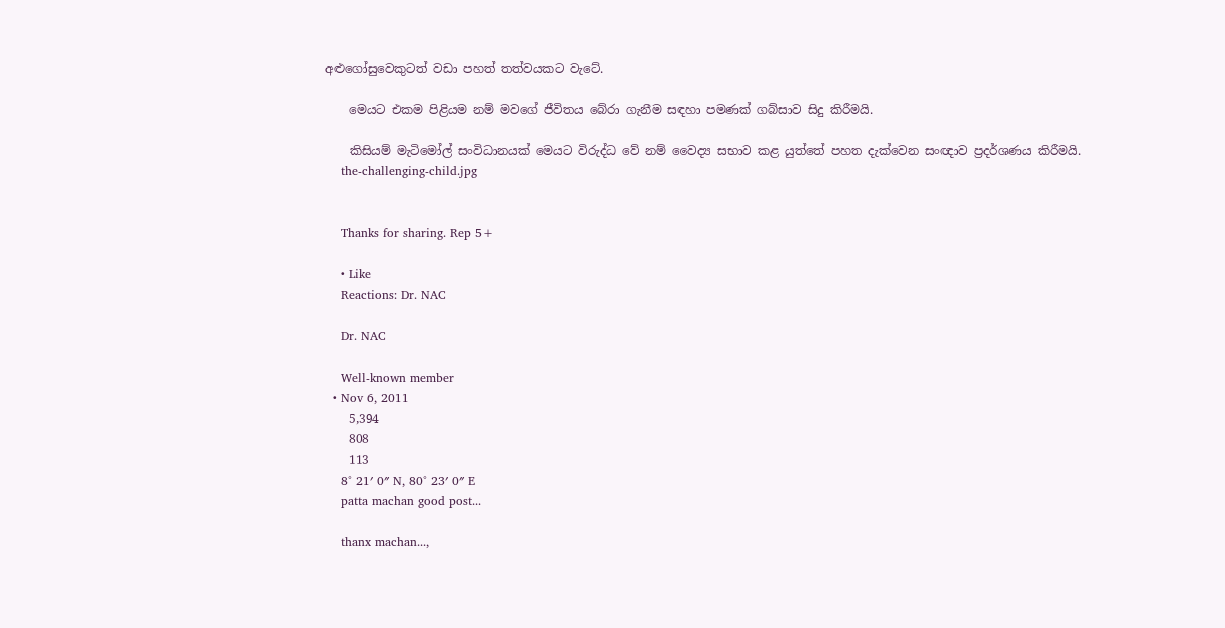අළුගෝසුවෙකුටත් වඩා පහත් තත්වයකට වැටේ.

    මෙයට එකම පිළියම නම් මවගේ ජීවිතය බේරා ගැනීම සඳහා පමණක් ගබ්සාව සිදු කිරීමයි.

    කිසියම් මැටිමෝල් සංවිධානයක් මෙයට විරුද්ධ වේ නම් වෛද්‍ය සභාව කළ යුත්තේ පහත දැක්වෙන සංඥාව ප්‍රදර්ශණය කිරීමයි.
    the-challenging-child.jpg


    Thanks for sharing. Rep 5+

    • Like
    Reactions: Dr. NAC

    Dr. NAC

    Well-known member
  • Nov 6, 2011
    5,394
    808
    113
    8° 21′ 0″ N, 80° 23′ 0″ E
    patta machan good post...

    thanx machan...,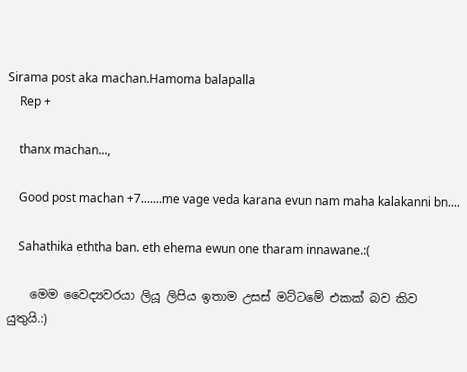Sirama post aka machan.Hamoma balapalla
    Rep +

    thanx machan...,

    Good post machan +7.......me vage veda karana evun nam maha kalakanni bn....

    Sahathika eththa ban. eth ehema ewun one tharam innawane.:(

    මෙම වෛද්‍යවරයා ලියූ ලිපිය ඉතාම උසස් මට්ටමේ එකක් බව කිව යුතුයි.:)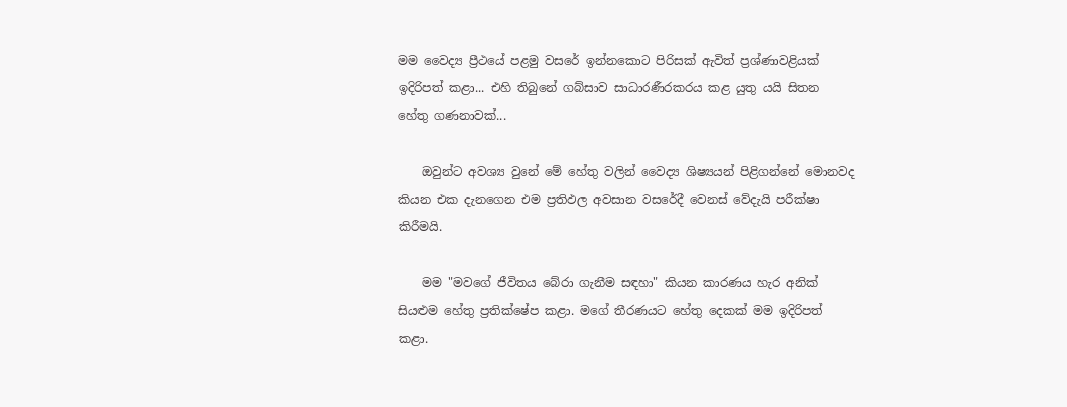මම වෛද්‍ය ප්‍රීථයේ පළමු වසරේ ඉන්නකොට පිරිසක් ඇවිත් ප්‍රශ්ණාවළියක් ඉදිරිපත් කළා... එහි තිබුනේ ගබ්සාව සාධාරණීරකරය කළ යුතු යයි සිතන හේතු ගණනාවක්...

    ඔවුන්ට අවශ්‍ය වුනේ මේ හේතු වලින් වෛද්‍ය ශිෂ්‍යයන් පිළිගන්නේ මොනවද කියන එක දැනගෙන එම ප්‍රතිඵල අවසාන වසරේදී වෙනස් වේදැයි පරීක්ෂා කිරීමයි.

    මම "මවගේ ජීවිතය බේරා ගැනීම සඳහා" කියන කාරණය හැර අනික් සියළුම හේතු ප්‍රතික්ෂේප කළා. මගේ තීරණයට හේතු දෙකක් මම ඉදිරිපත් කළා.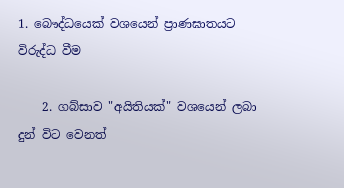1. බෞද්ධයෙක් වශයෙන් ප්‍රාණඝාතයට විරුද්ධ වීම

    2. ගබ්සාව "අයිතියක්" වශයෙන් ලබා දුන් විට වෙනත්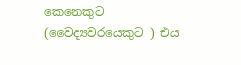කෙනෙකුට (වෛද්‍යවරයෙකුට ) එය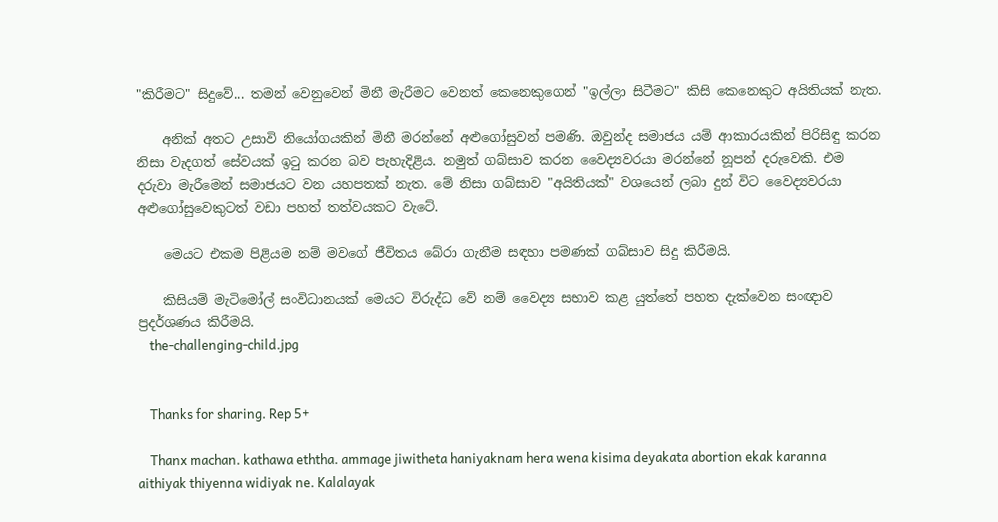"කිරීමට" සිදුවේ... තමන් වෙනුවෙන් මිනී මැරීමට වෙනත් කෙනෙකුගෙන් "ඉල්ලා සිටීමට" කිසි කෙනෙකුට අයිතියක් නැත.

    අනික් අතට උසාවි නියෝගයකින් මිනී මරන්නේ අළුගෝසුවන් පමණි. ඔවුන්ද සමාජය යම් ආකාරයකින් පිරිසිඳු කරන නිසා වැදගත් සේවයක් ඉටු කරන බව පැහැදිළිය. නමුත් ගබ්සාව කරන වෛද්‍යවරයා මරන්නේ නූපන් දරුවෙකි. එම දරුවා මැරීමෙන් සමාජයට වන යහපතක් නැත. මේ නිසා ගබ්සාව "අයිතියක්" වශයෙන් ලබා දුන් විට වෛද්‍යවරයා අළුගෝසුවෙකුටත් වඩා පහත් තත්වයකට වැටේ.

    මෙයට එකම පිළියම නම් මවගේ ජීවිතය බේරා ගැනීම සඳහා පමණක් ගබ්සාව සිදු කිරීමයි.

    කිසියම් මැටිමෝල් සංවිධානයක් මෙයට විරුද්ධ වේ නම් වෛද්‍ය සභාව කළ යුත්තේ පහත දැක්වෙන සංඥාව ප්‍රදර්ශණය කිරීමයි.
    the-challenging-child.jpg


    Thanks for sharing. Rep 5+

    Thanx machan. kathawa eththa. ammage jiwitheta haniyaknam hera wena kisima deyakata abortion ekak karanna aithiyak thiyenna widiyak ne. Kalalayak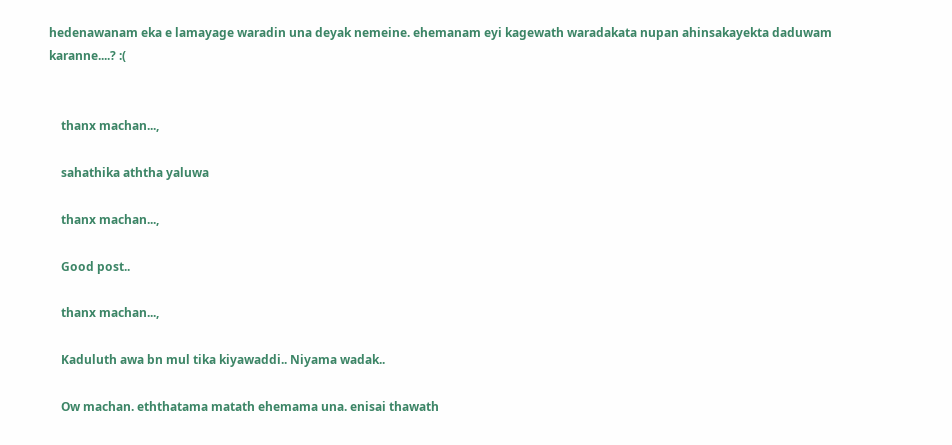hedenawanam eka e lamayage waradin una deyak nemeine. ehemanam eyi kagewath waradakata nupan ahinsakayekta daduwam karanne....? :(


    thanx machan...,

    sahathika aththa yaluwa

    thanx machan...,

    Good post..

    thanx machan...,

    Kaduluth awa bn mul tika kiyawaddi.. Niyama wadak..

    Ow machan. eththatama matath ehemama una. enisai thawath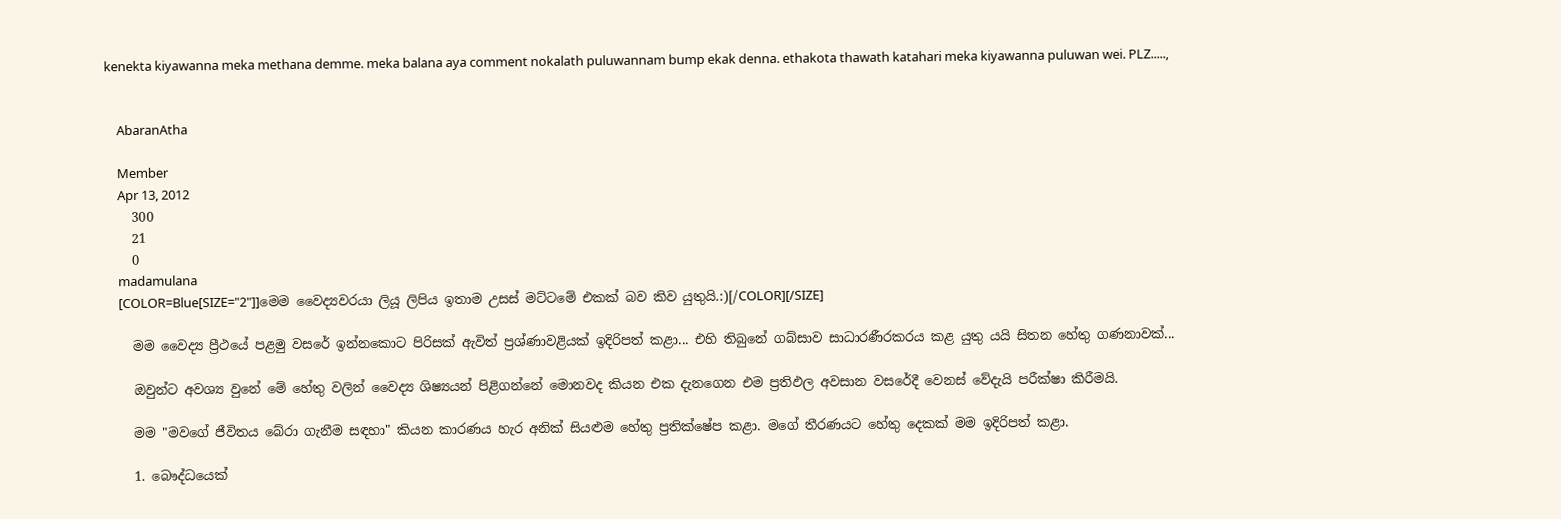kenekta kiyawanna meka methana demme. meka balana aya comment nokalath puluwannam bump ekak denna. ethakota thawath katahari meka kiyawanna puluwan wei. PLZ.....,


    AbaranAtha

    Member
    Apr 13, 2012
    300
    21
    0
    madamulana
    [COLOR=Blue[SIZE="2"]]මෙම වෛද්‍යවරයා ලියූ ලිපිය ඉතාම උසස් මට්ටමේ එකක් බව කිව යුතුයි.:)[/COLOR][/SIZE]

    මම වෛද්‍ය ප්‍රීථයේ පළමු වසරේ ඉන්නකොට පිරිසක් ඇවිත් ප්‍රශ්ණාවළියක් ඉදිරිපත් කළා... එහි තිබුනේ ගබ්සාව සාධාරණීරකරය කළ යුතු යයි සිතන හේතු ගණනාවක්...

    ඔවුන්ට අවශ්‍ය වුනේ මේ හේතු වලින් වෛද්‍ය ශිෂ්‍යයන් පිළිගන්නේ මොනවද කියන එක දැනගෙන එම ප්‍රතිඵල අවසාන වසරේදී වෙනස් වේදැයි පරීක්ෂා කිරීමයි.

    මම "මවගේ ජීවිතය බේරා ගැනීම සඳහා" කියන කාරණය හැර අනික් සියළුම හේතු ප්‍රතික්ෂේප කළා. මගේ තීරණයට හේතු දෙකක් මම ඉදිරිපත් කළා.

    1. බෞද්ධයෙක්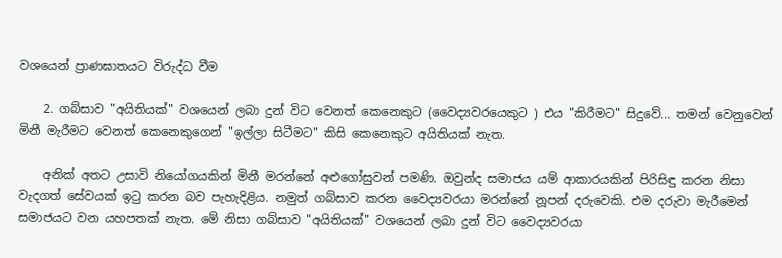වශයෙන් ප්‍රාණඝාතයට විරුද්ධ වීම

    2. ගබ්සාව "අයිතියක්" වශයෙන් ලබා දුන් විට වෙනත් කෙනෙකුට (වෛද්‍යවරයෙකුට ) එය "කිරීමට" සිදුවේ... තමන් වෙනුවෙන් මිනී මැරීමට වෙනත් කෙනෙකුගෙන් "ඉල්ලා සිටීමට" කිසි කෙනෙකුට අයිතියක් නැත.

    අනික් අතට උසාවි නියෝගයකින් මිනී මරන්නේ අළුගෝසුවන් පමණි. ඔවුන්ද සමාජය යම් ආකාරයකින් පිරිසිඳු කරන නිසා වැදගත් සේවයක් ඉටු කරන බව පැහැදිළිය. නමුත් ගබ්සාව කරන වෛද්‍යවරයා මරන්නේ නූපන් දරුවෙකි. එම දරුවා මැරීමෙන් සමාජයට වන යහපතක් නැත. මේ නිසා ගබ්සාව "අයිතියක්" වශයෙන් ලබා දුන් විට වෛද්‍යවරයා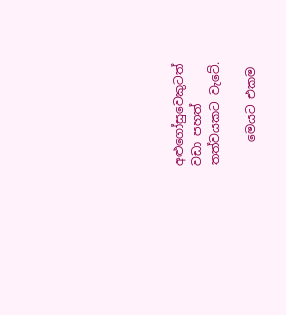අළුගෝසුවෙකුටත් වඩා පහත් තත්වයකට වැටේ.

    මෙයට එකම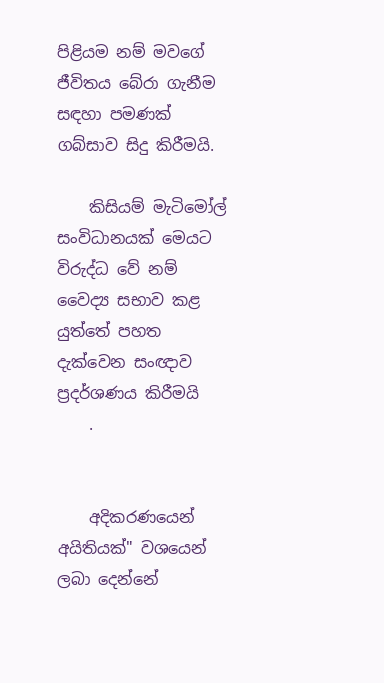පිළියම නම් මවගේ ජීවිතය බේරා ගැනීම සඳහා පමණක් ගබ්සාව සිදු කිරීමයි.

    කිසියම් මැටිමෝල් සංවිධානයක් මෙයට විරුද්ධ වේ නම් වෛද්‍ය සභාව කළ යුත්තේ පහත දැක්වෙන සංඥාව ප්‍රදර්ශණය කිරීමයි
    .


    අදිකරණයෙන් අයිතියක්" වශයෙන් ලබා දෙන්නේ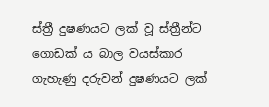ස්ත්‍රී දුෂණයට ලක් වූ ස්ත්‍රීන්ට ගොඩක් ය බාල වයස්කාර ගැහැණු දරුවන් දුෂණයට ලක්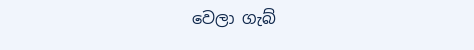වෙලා ගැබ්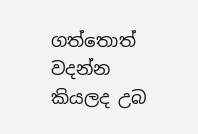ගත්තොත් වදන්න කියලද උබ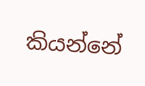කියන්නේ